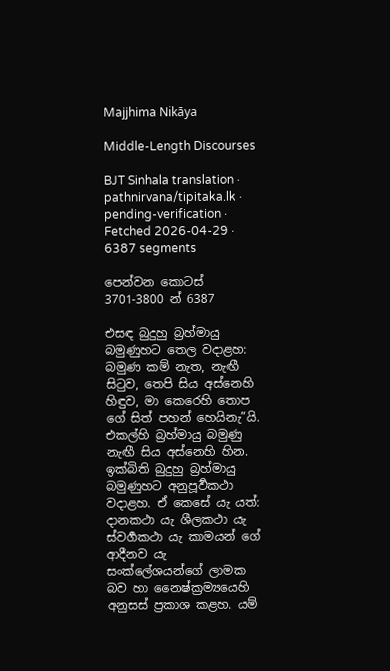Majjhima Nikāya

Middle-Length Discourses

BJT Sinhala translation · pathnirvana/tipitaka.lk · pending-verification · Fetched 2026-04-29 · 6387 segments

පෙන්වන කොටස් 3701-3800 න් 6387

එසඳ බුදුහු බ්‍රහ්මායු බමුණුහට තෙල වදාළහ: බමුණ කම් නැත, නැඟී සිටුව, තෙපි සිය අස්නෙහි හිඳුව, මා කෙරෙහි තොප ගේ සිත් පහන් හෙයිනැ”යි. එකල්හි බ්‍රහ්මායු බමුණු නැඟී සිය අස්නෙහි හින.
ඉක්බිති බුදුහු බ්‍රහ්මායු බමුණුහට අනුපූර්‍වකථා වදාළහ. ඒ කෙසේ යැ යත්: දානකථා යැ ශීලකථා යැ ස්වර්‍ගකථා යැ කාමයන් ගේ ආදීනව යැ සංක්ලේශයන්ගේ ලාමක බව හා නෛෂ්ක්‍රම්‍යයෙහි අනුසස් ප්‍රකාශ කළහ. යම්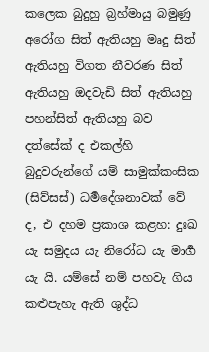කලෙක බුදුහු බ්‍රහ්මායු බමුණු අරෝග සිත් ඇතියහු මෘදු සිත් ඇතියහු විගත නීවරණ සිත් ඇතියහු ඔදවැඩි සිත් ඇතියහු පහන්සිත් ඇතියහු බව දත්සේක් ද එකල්හි බුදුවරුන්ගේ යම් සාමුක්කංසික (සිව්සස්) ධර්‍මදේශනාවක් වේ ද, එ දහම ප්‍රකාශ කළහ: දුඃඛ යැ සමුදය යැ නිරෝධ යැ මාර්‍ග යැ යි. යම්සේ නම් පහවැ ගිය කළුපැහැ ඇති ශුද්ධ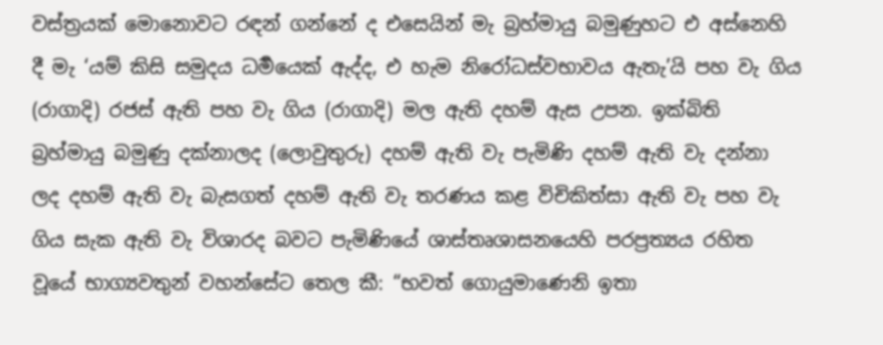වස්ත්‍රයක් මොනොවට රඳන් ගන්නේ ද එසෙයින් මැ බ්‍රහ්මායු බමුණුහට එ අස්නෙහි දී මැ ‘යම් කිසි සමුදය ධර්‍මයෙක් ඇද්ද, එ හැම නිරෝධස්වභාවය ඇතැ’යි පහ වැ ගිය (රාගාදි) රජස් ඇති පහ වැ ගිය (රාගාදි) මල ඇති දහම් ඇස උපන. ඉක්බිති බ්‍රහ්මායු බමුණු දක්නාලද (ලොවුතුරු) දහම් ඇති වැ පැමිණි දහම් ඇති වැ දන්නා ලද දහම් ඇති වැ බැසගත් දහම් ඇති වැ තරණය කළ විචිකිත්සා ඇති වැ පහ වැ ගිය සැක ඇති වැ විශාරද බවට පැමිණියේ ශාස්තෘශාසනයෙහි පරප්‍රත්‍යය රහිත වූයේ භාග්‍යවතුන් වහන්සේට තෙල කී: “භවත් ගොයුමාණෙනි ඉතා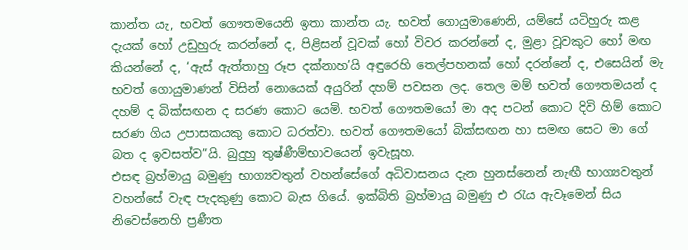කාන්ත යැ, භවත් ගෞතමයෙනි ඉතා කාන්ත යැ. භවත් ගොයුමාණෙනි, යම්සේ යටිහුරු කළ දැයක් හෝ උඩුහුරු කරන්නේ ද, පිළිසන් වූවක් හෝ විවර කරන්නේ ද, මුළා වූවකුට හෝ මඟ කියන්නේ ද, ‘ඇස් ඇත්තාහු රූප දක්නාහ’යි අඳුරෙහි තෙල්පහනක් හෝ දරන්නේ ද, එසෙයින් මැ භවත් ගොයුමාණන් විසින් නොයෙක් අයුරින් දහම් පවසන ලද. තෙල මම් භවත් ගෞතමයන් ද දහම් ද බික්සඟන ද සරණ කොට යෙමි. භවත් ගෞතමයෝ මා අද පටන් කොට දිවි හිම් කොට සරණ ගිය උපාසකයකු කොට ධරත්වා. භවත් ගෞතමයෝ බික්සඟන හා සමඟ සෙට මා ගේ බත ද ඉවසත්ව”යි. බුදුහු තුෂ්ණීම්භාවයෙන් ඉවැසූහ.
එසඳ බ්‍රහ්මායු බමුණු භාග්‍යවතුන් වහන්සේගේ අධිවාසනය දැන හුනස්නෙන් නැඟී භාග්‍යවතුන් වහන්සේ වැඳ පැදකුණු කොට බැස ගියේ. ඉක්බිති බ්‍රහ්මායු බමුණු එ රැය ඇවෑමෙන් සිය නිවෙස්නෙහි ප්‍රණීත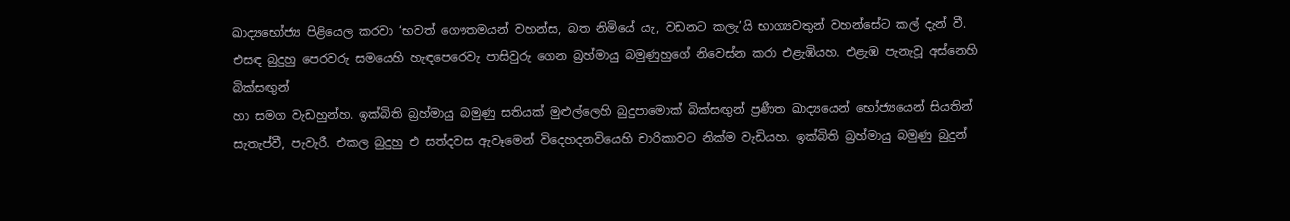ඛාද්‍යභෝජ්‍ය පිළියෙල කරවා ‘භවත් ගෞතමයන් වහන්ස, බත නිමියේ යැ, වඩනට කලැ’යි භාග්‍යවතුන් වහන්සේට කල් දැන් වී. එසඳ බුදුහු පෙරවරු සමයෙහි හැඳපෙරෙවැ පාසිවුරු ගෙන බ්‍රහ්මායු බමුණුහුගේ නිවෙස්න කරා එළැඹියහ. එළැඹ පැනැවූ අස්නෙහි බික්සඟුන්
හා සමග වැඩහුන්හ. ඉක්බිති බ්‍රහ්මායු බමුණු සතියක් මුළුල්ලෙහි බුදුපාමොක් බික්සඟුන් ප්‍රණීත ඛාද්‍යයෙන් භෝජ්‍යයෙන් සියතින් සැතැප්වී, පැවැරී. එකල බුදුහු එ සත්දවස ඇවෑමෙන් විදෙහදනවියෙහි චාරිකාවට නික්ම වැඩියහ. ඉක්බිති බ්‍රහ්මායු බමුණු බුදුන්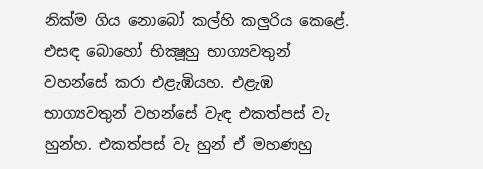නික්ම ගිය නොබෝ කල්හි කලුරිය කෙළේ.
එසඳ බොහෝ භික්‍ෂූහු භාග්‍යවතුන් වහන්සේ කරා එළැඹියහ. එළැඹ භාග්‍යවතුන් වහන්සේ වැඳ එකත්පස් වැ හුන්හ. එකත්පස් වැ හුන් ඒ මහණහු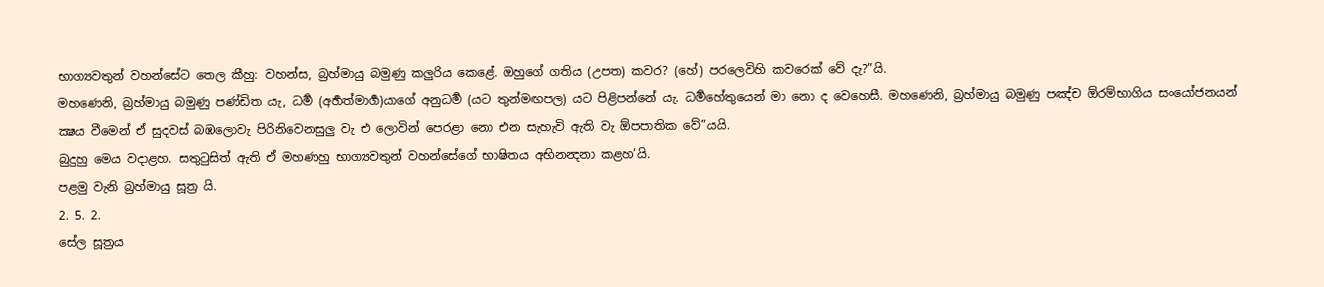භාග්‍යවතුන් වහන්සේට තෙල කීහු: වහන්ස, බ්‍රහ්මායු බමුණු කලුරිය කෙළේ. ඔහුගේ ගතිය (උපත) කවර? (හේ) පරලෙවිහි කවරෙක් වේ දැ?”යි.
මහණෙනි, බ්‍රහ්මායු බමුණු පණ්ඩිත යැ, ධර්‍ම (අර්‍හත්මාර්‍ග)යාගේ අනුධර්‍ම (යට තුන්මඟපල) යට පිළිපන්නේ යැ. ධර්‍මහේතුයෙන් මා නො ද වෙහෙසී. මහණෙනි, බ්‍රහ්මායු බමුණු පඤ්ච ඕරම්භාගිය සංයෝජනයන් ක්‍ෂය වීමෙන් ඒ සුදවස් බඹලොවැ පිරිනිවෙනසුලු වැ එ ලොවින් පෙරළා නො එන සැහැවි ඇති වැ ඕපපාතික වේ”යයි.
බුදුහු මෙය වදාළහ. සතුටුසිත් ඇති ඒ මහණහු භාග්‍යවතුන් වහන්සේගේ භාෂිතය අභිනන්‍දනා කළහ’යි.
පළමු වැනි බ්‍රහ්මායු සූත්‍ර යි.
2. 5. 2.
සේල සූත්‍රය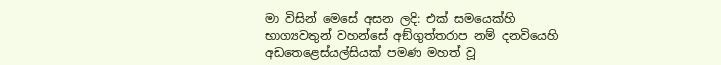මා විසින් මෙසේ අසන ලදි: එක් සමයෙක්හි භාග්‍යවතුන් වහන්සේ අඞ්ගුත්තරාප නම් දනවියෙහි අඩතෙළෙස්යල්සියක් පමණ මහත් වූ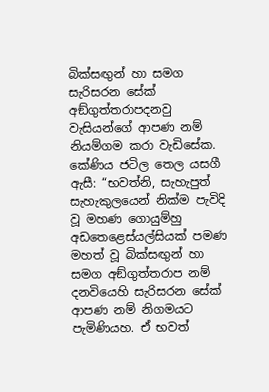බික්සඟුන් හා සමග සැරිසරන සේක් අඞ්ගුත්‍තරාපදනවු වැසියන්ගේ ආපණ නම් නියම්ගම කරා වැඩිසේක. කේණිය ජටිල තෙල යසගී ඇසී: “භවත්නි, සැහැපුත් සැහැකුලයෙන් නික්ම පැවිදි වූ මහණ ගොයුම්හු අඩතෙළෙස්යල්සියක් පමණ මහත් වූ බික්සඟුන් හා සමග අඞ්ගුත්‍තරාප නම් දනවියෙහි සැරිසරන සේක් ආපණ නම් නිගමයට පැමිණියහ. ඒ භවත්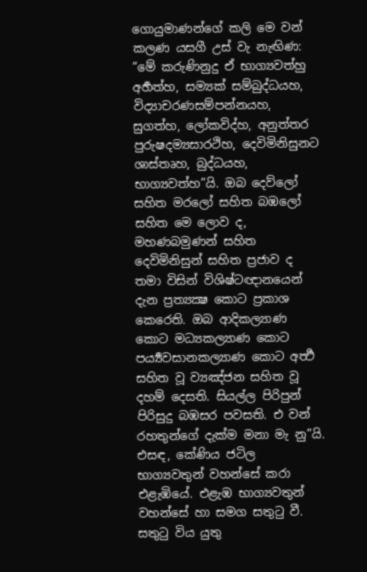ගොයුමාණන්ගේ කලි මෙ වන් කලණ යසගී උස් වැ නැඟිණ: “මේ කරුණිනුදු ඒ භාග්‍යවත්හු අර්‍හත්හ, සම්‍යක් සම්බුද්ධයහ, විද්‍යාචරණසම්පන්නයහ, සුගත්හ, ලෝකවිද්හ, අනුත්තර පුරුෂදම්‍යසාරථිහ, දෙවිමිනිසුනට ශාස්තෘහ, බුද්ධයහ, භාග්‍යවත්හ”යි. ඔබ දෙව්ලෝ සහිත මරලෝ සහිත බඹලෝ සහිත මෙ ලොව ද, මහණබමුණන් සහිත දෙවිමිනිසුන් සහිත ප්‍රජාව ද තමා විසින් විශිෂ්ටඥානයෙන් දැන ප්‍රත්‍යක්‍ෂ කොට ප්‍රකාශ කෙරෙති. ඔබ ආදිකල්‍යාණ කොට මධ්‍යකල්‍යාණ කොට පර්‍ය්‍යවසානකල්‍යාණ කොට අර්‍ත්‍ථ සහිත වූ ව්‍යඤ්ජන සහිත වූ දහම් දෙසති. සියල්ල පිරිපුන් පිරිසුදු බඹසර පවසති. එ වන් රහතුන්ගේ දැක්ම මනා මැ නු”යි.
එසඳ, කේණිය ජටිල භාග්‍යවතුන් වහන්සේ කරා එළැඹියේ. එළැඹ භාග්‍යවතුන් වහන්සේ හා සමග සතුටු වී. සතුටු විය යුතු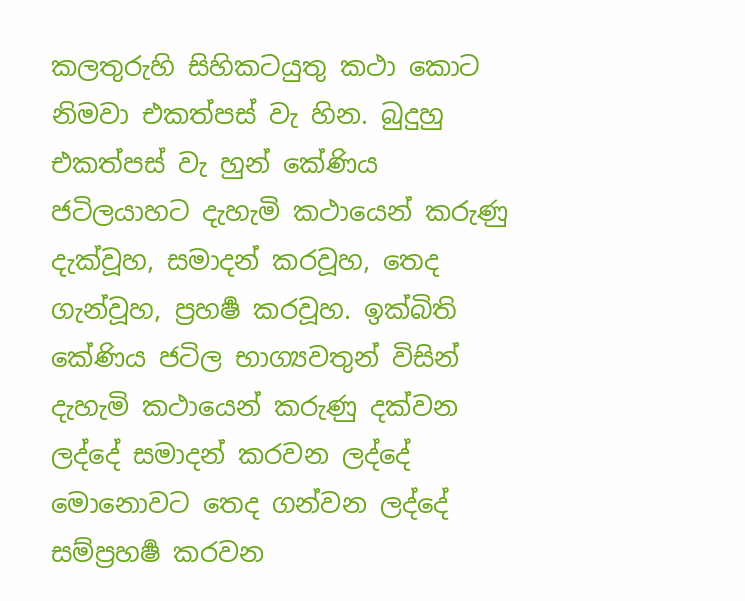කලතුරුහි සිහිකටයුතු කථා කොට නිමවා එකත්පස් වැ හින. බුදුහු එකත්පස් වැ හුන් කේණිය ජටිලයාහට දැහැමි කථායෙන් කරුණු දැක්වූහ, සමාදන් කරවූහ, තෙද ගැන්වූහ, ප්‍රහර්‍ෂ කරවූහ. ඉක්බිති කේණිය ජටිල භාග්‍යවතුන් විසින් දැහැමි කථායෙන් කරුණු දක්වන ලද්දේ සමාදන් කරවන ලද්දේ මොනොවට තෙද ගන්වන ලද්දේ සම්ප්‍රහර්‍ෂ කරවන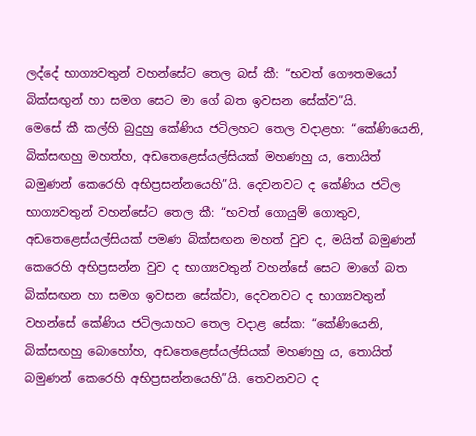ලද්දේ භාග්‍යවතුන් වහන්සේට තෙල බස් කී: “භවත් ගෞතමයෝ බික්සඟුන් හා සමග සෙට මා ගේ බත ඉවසන සේක්ව”යි.
මෙසේ කී කල්හි බුදුහු කේණිය ජටිලහට තෙල වදාළහ: “කේණියෙනි, බික්සඟහු මහත්හ, අඩතෙළෙස්යල්සියක් මහණහු ය, තොයිත් බමුණන් කෙරෙහි අභිප්‍රසන්නයෙහි”යි. දෙවනවට ද කේණිය ජටිල භාග්‍යවතුන් වහන්සේට තෙල කී: “භවත් ගොයුම් ගොතුව, අඩතෙළෙස්යල්සියක් පමණ බික්සඟන මහත් වුව ද, මයිත් බමුණන් කෙරෙහි අභිප්‍රසන්න වුව ද භාග්‍යවතුන් වහන්සේ සෙට මාගේ බත බික්සඟන හා සමග ඉවසන සේක්වා, දෙවනවට ද භාග්‍යවතුන් වහන්සේ කේණිය ජටිලයාහට තෙල වදාළ සේක: “කේණියෙනි, බික්සඟහු බොහෝහ, අඩතෙළෙස්යල්සියක් මහණහු ය, තොයිත් බමුණන් කෙරෙහි අභිප්‍රසන්නයෙහි”යි. තෙවනවට ද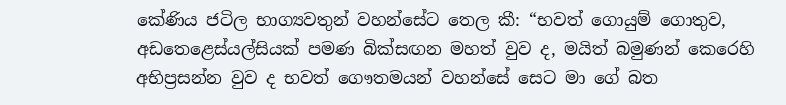කේණිය ජටිල භාග්‍යවතුන් වහන්සේට තෙල කී: “භවත් ගොයුම් ගොතුව, අඩතෙළෙස්යල්සියක් පමණ බික්සඟන මහත් වුව ද, මයිත් බමුණන් කෙරෙහි අභිප්‍රසන්න වුව ද භවත් ගෞතමයන් වහන්සේ සෙට මා ගේ බත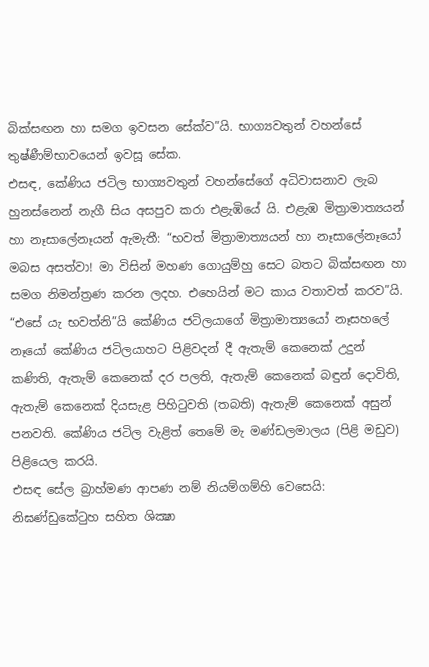බික්සඟන හා සමග ඉවසන සේක්ව”යි. භාග්‍යවතුන් වහන්සේ තුෂ්ණීම්භාවයෙන් ඉවසූ සේක.
එසඳ, කේණිය ජටිල භාග්‍යවතුන් වහන්සේගේ අධිවාසනාව ලැබ හුනස්නෙන් නැගී සිය අසපුව කරා එළැඹියේ යි. එළැඹ මිත්‍රාමාත්‍යයන් හා නෑසාලේනෑයන් ඇමැතී: “භවත් මිත්‍රාමාත්‍යයන් හා නෑසාලේනෑයෝ මබස අසත්වා! මා විසින් මහණ ගොයුම්හු සෙට බතට බික්සඟන හා සමග නිමන්ත්‍රණ කරන ලදහ. එහෙයින් මට කාය වතාවත් කරව”යි. “එසේ යැ භවත්නි”යි කේණිය ජටිලයාගේ මිත්‍රාමාත්‍යයෝ නෑසහලේ නෑයෝ කේණිය ජටිලයාහට පිළිවදන් දී ඇතැම් කෙනෙක් උදුන් කණිති, ඇතැම් කෙනෙක් දර පලති, ඇතැම් කෙනෙක් බඳුන් දොවිති, ඇතැම් කෙනෙක් දියසැළ පිහිටුවති (තබති) ඇතැම් කෙනෙක් අසුන් පනවති. කේණිය ජටිල වැළිත් තෙමේ මැ මණ්ඩලමාලය (පිළි මඩුව) පිළියෙල කරයි.
එසඳ සේල බ්‍රාහ්මණ ආපණ නම් නියම්ගම්හි වෙසෙයි: නිඝණ්ඩුකේටුහ සහිත ශික්‍ෂා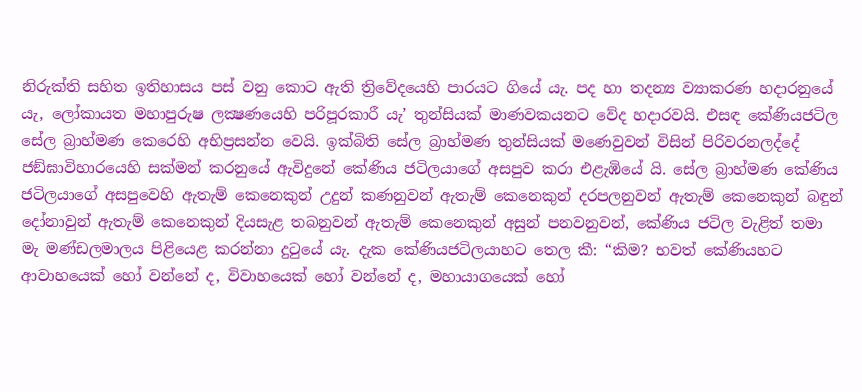නිරුක්ති සහිත ඉතිහාසය පස් වනු කොට ඇති ත්‍රිවේදයෙහි පාරයට ගියේ යැ. පද හා තදන්‍ය ව්‍යාකරණ හදාරනුයේ යැ, ලෝකායත මහාපුරුෂ ලක්‍ෂණයෙහි පරිපූරකාරී යැ’ තුන්සියක් මාණවකයනට වේද හදාරවයි. එසඳ කේණියජටිල සේල බ්‍රාහ්මණ කෙරෙහි අභිප්‍රසන්න වෙයි. ඉක්බිති සේල බ්‍රාහ්මණ තුන්සියක් මණෙවුවන් විසින් පිරිවරනලද්දේ ජඞ්ඝාවිහාරයෙහි සක්මන් කරනුයේ ඇවිදුනේ කේණිය ජටිලයාගේ අසපුව කරා එළැඹියේ යි. සේල බ්‍රාහ්මණ කේණිය ජටිලයාගේ අසපුවෙහි ඇතැම් කෙනෙකුන් උදුන් කණනුවන් ඇතැම් කෙනෙකුන් දරපලනුවන් ඇතැම් කෙනෙකුන් බඳුන් දෝනාවුන් ඇතැම් කෙනෙකුන් දියසැළ තබනුවන් ඇතැම් කෙනෙකුන් අසුන් පනවනුවන්, කේණිය ජටිල වැළිත් තමා මැ මණ්ඩලමාලය පිළියෙළ කරන්නා දුටුයේ යැ. දැක කේණියජටිලයාහට තෙල කී: “කිම? භවත් කේණියහට ආවාහයෙක් හෝ වන්නේ ද, විවාහයෙක් හෝ වන්නේ ද, මහායාගයෙක් හෝ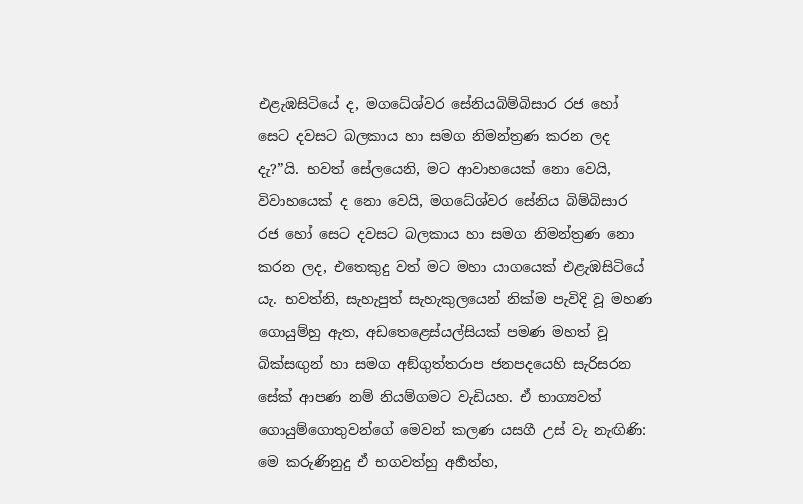එළැඹසිටියේ ද, මගධේශ්වර සේනියබිම්බිසාර රජ හෝ සෙට දවසට බලකාය හා සමග නිමන්ත්‍රණ කරන ලද දැ?”යි. භවත් සේලයෙනි, මට ආවාහයෙක් නො වෙයි, විවාහයෙක් ද නො වෙයි, මගධේශ්වර සේනිය බිම්බිසාර රජ හෝ සෙට දවසට බලකාය හා සමග නිමන්ත්‍රණ නො කරන ලද, එතෙකුදු වත් මට මහා යාගයෙක් එළැඹසිටියේ යැ. භවත්නි, සැහැපුත් සැහැකුලයෙන් නික්ම පැවිදි වූ මහණ ගොයුම්හු ඇත, අඩතෙළෙස්යල්සියක් පමණ මහත් වූ බික්සඟුන් හා සමග අඞ්ගුත්‍තරාප ජනපදයෙහි සැරිසරන සේක් ආපණ නම් නියම්ගමට වැඩියහ. ඒ භාග්‍යවත් ගොයුම්ගොතුවන්ගේ මෙවන් කලණ යසගී උස් වැ නැඟිණි: මෙ කරුණිනුදු ඒ භගවත්හු අර්‍හත්හ,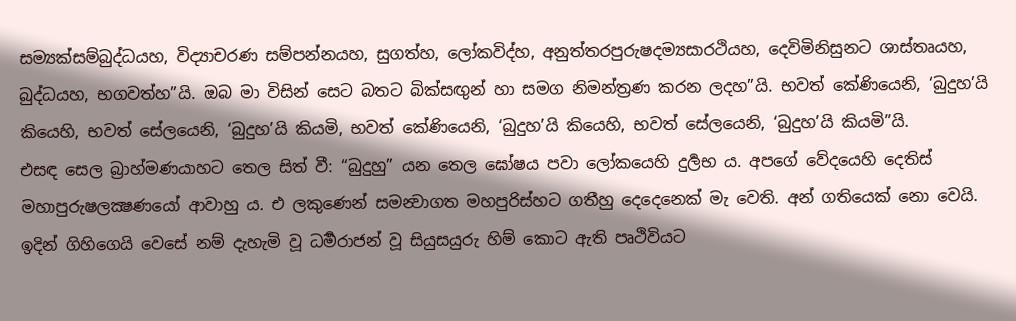සම්‍යක්සම්බුද්ධයහ, විද්‍යාචරණ සම්පන්නයහ, සුගත්හ, ලෝකවිද්හ, අනුත්තරපුරුෂදම්‍යසාරථියහ, දෙවිමිනිසුනට ශාස්තෘයහ, බුද්ධයහ, භගවත්හ”යි. ඔබ මා විසින් සෙට බතට බික්සඟුන් හා සමග නිමන්ත්‍රණ කරන ලදහ”යි. භවත් කේණියෙනි, ‘බුදුහ’යි කියෙහි, භවත් සේලයෙනි, ‘බුදුහ’යි කියමි, භවත් කේණියෙනි, ‘බුදුහ’යි කියෙහි, භවත් සේලයෙනි, ‘බුදුහ’යි කියමි”යි.
එසඳ සෙල බ්‍රාහ්මණයාහට තෙල සිත් වී: “බුදුහු” යන තෙල ඝෝෂය පවා ලෝකයෙහි දුර්‍ලභ ය. අපගේ වේදයෙහි දෙතිස් මහාපුරුෂලක්‍ෂණයෝ ආවාහු ය. එ ලකුණෙන් සමන්‍වාගත මහපුරිස්හට ගතීහු දෙදෙනෙක් මැ වෙති. අන් ගතියෙක් නො වෙයි. ඉදින් ගිහිගෙයි වෙසේ නම් දැහැමි වූ ධර්‍මරාජන් වූ සියුසයුරු හිම් කොට ඇති පෘථිවියට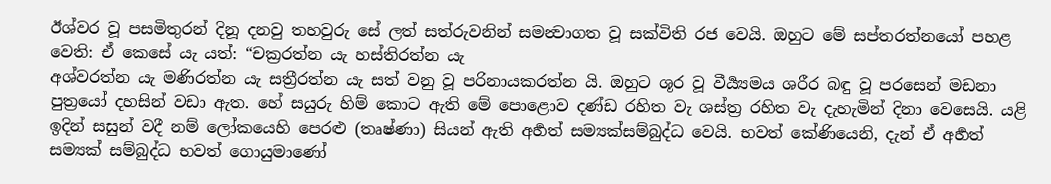ඊශ්වර වූ පසමිතුරන් දිනූ දනවු තහවුරු සේ ලත් සත්රුවනින් සමන්‍වාගත වූ සක්විති රජ වෙයි. ඔහුට මේ සප්තරත්නයෝ පහළ වෙති: ඒ කෙසේ යැ යත්: “චක්‍රරත්න යැ හස්තිරත්න යැ
අශ්වරත්න යැ මණිරත්න යැ සත්‍රීරත්න යැ සත් වනු වූ පරිනායකරත්න යි. ඔහුට ශූර වූ වීර්‍ය්‍යමය ශරීර බඳු වූ පරසෙන් මඩනා පුත්‍රයෝ දහසින් වඩා ඇත. හේ සයුරු හිම් කොට ඇති මේ පොළොව දණ්ඩ රහිත වැ ශස්ත්‍ර රහිත වැ දැහැමින් දිනා වෙසෙයි. යළි ඉදින් සසුන් වදී නම් ලෝකයෙහි පෙරළු (තෘෂ්ණා) සියන් ඇති අර්‍හත් සම්‍යක්සම්බුද්ධ වෙයි. භවත් කේණියෙනි, දැන් ඒ අර්‍හත් සම්‍යක් සම්බුද්ධ භවත් ගොයුමාණෝ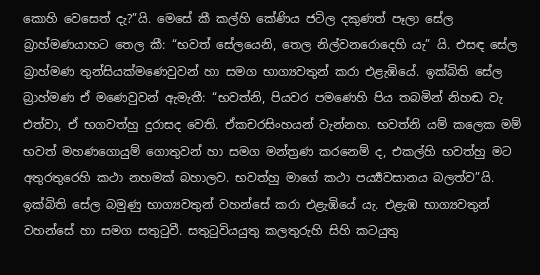කොහි වෙසෙත් දැ?”යි. මෙසේ කී කල්හි කේණිය ජටිල දකුණත් පෑලා සේල බ්‍රාහ්මණයාහට තෙල කී: “භවත් සේලයෙනි, තෙල නිල්වනරොදෙහි යැ” යි. එසඳ සේල බ්‍රාහ්මණ තුන්සියක්මණෙවුවන් හා සමග භාග්‍යවතුන් කරා එළැඹියේ. ඉක්බිති සේල බ්‍රාහ්මණ ඒ මණෙවුවන් ඇමැතී: “භවත්නි, පියවර පමණෙහි පිය තබමින් නිහඬ වැ එත්වා, ඒ භගවත්හු දුරාසද වෙති. ඒකචරසිංහයන් වැන්නහ. භවත්නි යම් කලෙක මම් භවත් මහණගොයුම් ගොතුවන් හා සමග මන්ත්‍රණ කරනෙම් ද, එකල්හි භවත්හු මට අතුරතුරෙහි කථා නහමක් බහාලව. භවත්හු මාගේ කථා පර්‍ය්‍යවසානය බලත්ව”යි.
ඉක්බිති සේල බමුණු භාග්‍යවතුන් වහන්සේ කරා එළැඹියේ යැ. එළැඹ භාග්‍යවතුන් වහන්සේ හා සමග සතුටුවී. සතුටුවියයුතු කලතුරුහි සිහි කටයුතු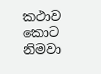කථාව කොට නිමවා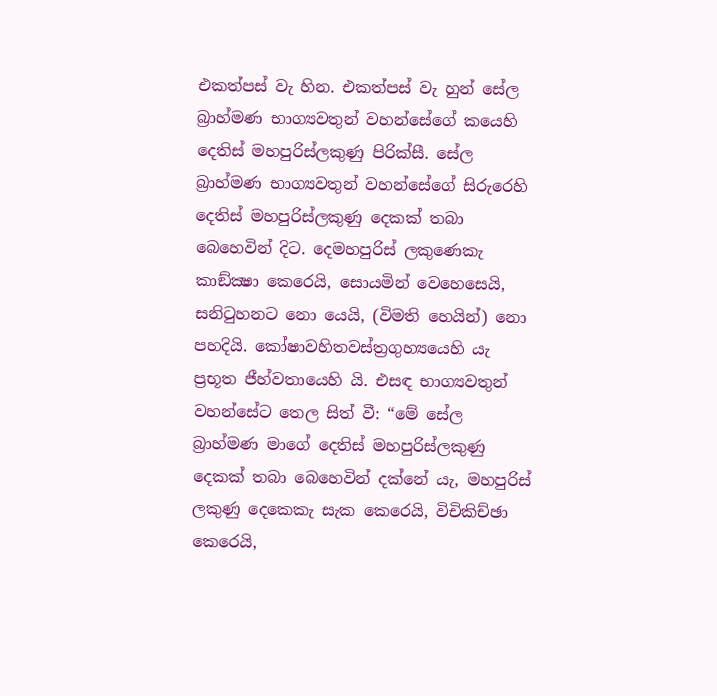එකත්පස් වැ හින. එකත්පස් වැ හුන් සේල බ්‍රාහ්මණ භාග්‍යවතුන් වහන්සේගේ කයෙහි දෙතිස් මහපුරිස්ලකුණු පිරික්සී. සේල බ්‍රාහ්මණ භාග්‍යවතුන් වහන්සේගේ සිරුරෙහි දෙතිස් මහපුරිස්ලකුණු දෙකක් තබා බෙහෙවින් දිට. දෙමහපුරිස් ලකුණෙකැ කාඞ්ක්‍ෂා කෙරෙයි, සොයමින් වෙහෙසෙයි, සනිටුහනට නො යෙයි, (විමති හෙයින්) නො පහදියි. කෝෂාවහිතවස්ත්‍රගුහ්‍යයෙහි යැ ප්‍රභූත ජීහ්වතායෙහි යි. එසඳ භාග්‍යවතුන් වහන්සේට තෙල සිත් වී: “මේ සේල බ්‍රාහ්මණ මාගේ දෙතිස් මහපුරිස්ලකුණු දෙකක් තබා බෙහෙවින් දක්නේ යැ, මහපුරිස් ලකුණු දෙකෙකැ සැක කෙරෙයි, විචිකිච්‍ඡා කෙරෙයි,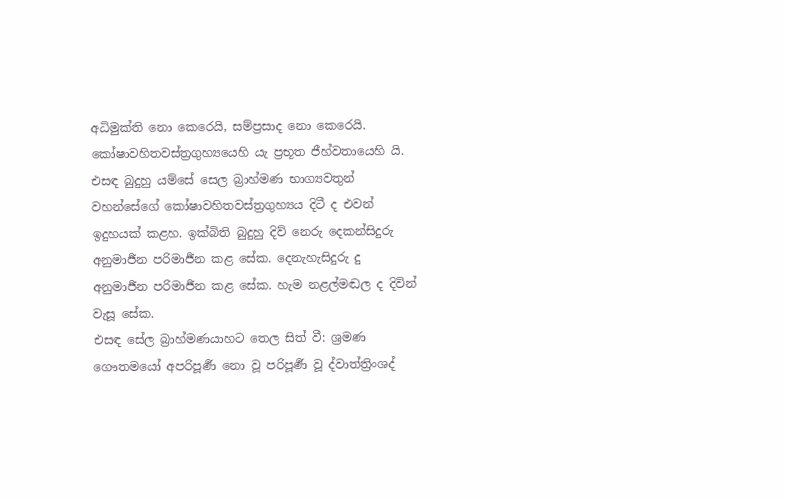අධිමුක්ති නො කෙරෙයි, සම්ප්‍රසාද නො කෙරෙයි. කෝෂාවහිතවස්ත්‍රගුහ්‍යයෙහි යැ ප්‍රභූත ජීහ්වතායෙහි යි. එසඳ බුදුහු යම්සේ සෙල බ්‍රාහ්මණ භාග්‍යවතුන් වහන්සේගේ කෝෂාවහිතවස්ත්‍රගුහ්‍යය දිටී ද එවන් ඉදුහයක් කළහ. ඉක්බිති බුදුහු දිව් නෙරු දෙකන්සිදුරු අනුමාර්‍ජන පරිමාර්‍ජන කළ සේක. දෙනැහැසිදුරු දු අනුමාර්‍ජන පරිමාර්‍ජන කළ සේක. හැම නළල්මඬල ද දිවින් වැසූ සේක.
එසඳ සේල බ්‍රාහ්මණයාහට තෙල සිත් වී: ශ්‍රමණ ගෞතමයෝ අපරිපූර්‍ණ නො වූ පරිපූර්‍ණ වූ ද්වාත්ත්‍රිංශද්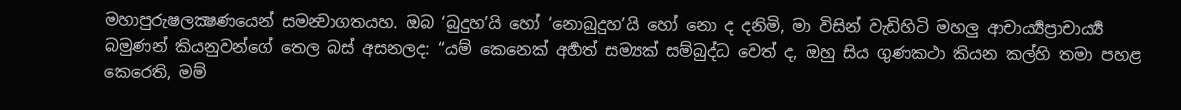මහාපුරුෂලක්‍ෂණයෙන් සමන්‍වාගතයහ. ඔබ ‘බුදුහ’යි හෝ ‘නොබුදුහ’යි හෝ නො ද දනිමි, මා විසින් වැඩිහිටි මහලු ආචාර්‍ය්‍යප්‍රාචාර්‍ය්‍ය බමුණන් කියනුවන්ගේ තෙල බස් අසනලද: “යම් කෙනෙක් අර්‍හත් සම්‍යක් සම්බුද්ධ වෙත් ද, ඔහු සිය ගුණකථා කියන කල්හි තමා පහළ කෙරෙති, මම්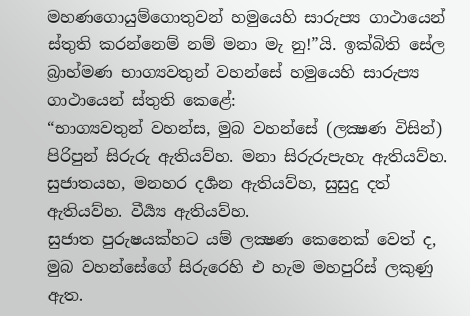මහණගොයුම්ගොතුවන් හමුයෙහි සාරුප්‍ය ගාථායෙන් ස්තුති කරන්නෙම් නම් මනා මැ නු!”යි. ඉක්බිති සේල බ්‍රාහ්මණ භාග්‍යවතුන් වහන්සේ හමුයෙහි සාරුප්‍ය ගාථායෙන් ස්තුති කෙළේ:
“භාග්‍යවතුන් වහන්ස, මුබ වහන්සේ (ලක්‍ෂණ විසින්) පිරිපුන් සිරුරු ඇතියව්හ. මනා සිරුරුපැහැ ඇතියව්හ. සුජාතයහ, මනහර දර්‍ශන ඇතියව්හ, සුසුදු දත් ඇතියව්හ. වීර්‍ය්‍ය ඇතියව්හ.
සුජාත පුරුෂයක්හට යම් ලක්‍ෂණ කෙනෙක් වෙත් ද, මුබ වහන්සේගේ සිරුරෙහි එ හැම මහපුරිස් ලකුණු ඇත.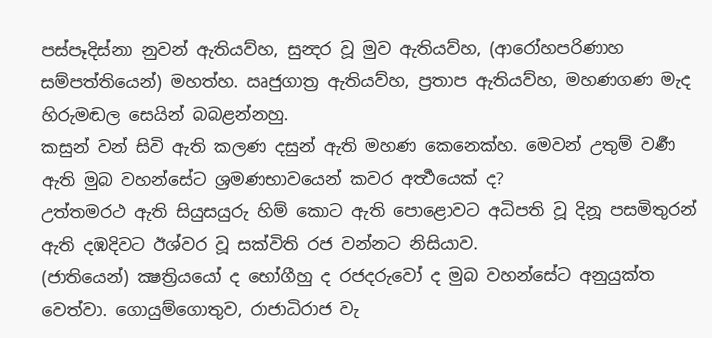පස්පෑදිස්නා නුවන් ඇතියව්හ, සුන්‍දර වූ මුව ඇතියව්හ, (ආරෝහපරිණාහ සම්පත්තියෙන්) මහත්හ. ඍජුගාත්‍ර ඇතියව්හ, ප්‍රතාප ඇතියව්හ, මහණගණ මැද හිරුමඬල සෙයින් බබළන්නහු.
කසුන් වන් සිවි ඇති කලණ දසුන් ඇති මහණ කෙනෙක්හ. මෙවන් උතුම් වර්‍ණ ඇති මුබ වහන්සේට ශ්‍රමණභාවයෙන් කවර අර්‍ත්‍ථයෙක් ද?
උත්තමරථ ඇති සියුසයුරු හිම් කොට ඇති පොළොවට අධිපති වූ දිනූ පසමිතුරන් ඇති දඹදිවට ඊශ්වර වූ සක්විති රජ වන්නට නිසියාව.
(ජාතියෙන්) ක්‍ෂත්‍රියයෝ ද භෝගීහු ද රජදරුවෝ ද මුබ වහන්සේට අනුයුක්ත වෙත්වා. ගොයුම්ගොතුව, රාජාධිරාජ වැ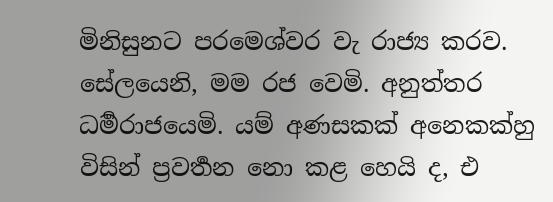මිනිසුනට පරමෙශ්වර වැ රාජ්‍ය කරව.
සේලයෙනි, මම රජ වෙමි. අනුත්තර ධර්‍මරාජයෙමි. යම් අණසකක් අනෙකක්හු විසින් ප්‍රවර්‍තන නො කළ හෙයි ද, එ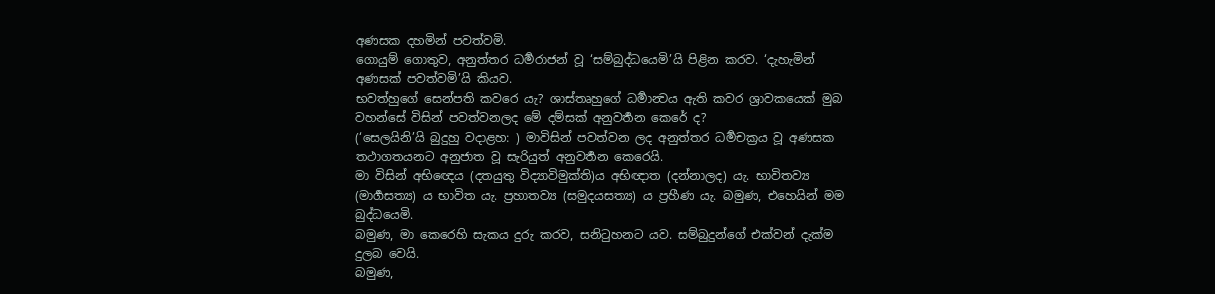අණසක දහමින් පවත්වමි.
ගොයුම් ගොතුව, අනුත්තර ධර්‍මරාජන් වූ ‘සම්බුද්ධයෙමි’යි පිළින කරව. ‘දැහැමින් අණසක් පවත්වමි’යි කියව.
භවත්හුගේ සෙන්පති කවරෙ යැ? ශාස්තෘහුගේ ධර්‍මාන්‍වය ඇති කවර ශ්‍රාවකයෙක් මුබ වහන්සේ විසින් පවත්වනලද මේ දම්සක් අනුවර්‍තන කෙරේ ද?
(‘සෙලයිනි’යි බුදුහු වදාළහ: ) මාවිසින් පවත්වන ලද අනුත්තර ධර්‍මචක්‍රය වූ අණසක තථාගතයනට අනුජාත වූ සැරියුත් අනුවර්‍තන කෙරෙයි.
මා විසින් අභිඥෙය (දතයුතු විද්‍යාවිමුක්ති)ය අභිඥාත (දන්නාලද) යැ. භාවිතව්‍ය (මාර්‍ගසත්‍ය) ය භාවිත යැ. ප්‍රහාතව්‍ය (සමුදයසත්‍ය) ය ප්‍රහීණ යැ. බමුණ, එහෙයින් මම බුද්ධයෙමි.
බමුණ, මා කෙරෙහි සැකය දුරු කරව, සනිටුහනට යව. සම්බුදුන්ගේ එක්වන් දැක්ම දුලබ වෙයි.
බමුණ,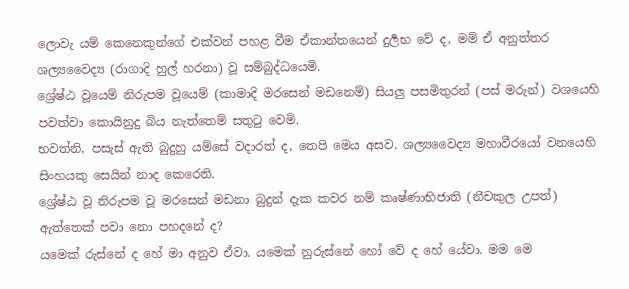ලොවැ යම් කෙනෙකුන්ගේ එක්වන් පහළ වීම ඒකාන්තයෙන් දුර්‍ලභ වේ ද, මම් ඒ අනුත්තර ශල්‍යවෛද්‍ය (රාගාදි හුල් හරනා) වූ සම්බුද්ධයෙමි.
ශ්‍රේෂ්ඨ වූයෙම් නිරුපම වූයෙම් (කාමාදි මරසෙන් මඩනෙම්) සියලු පසමිතුරන් (පස් මරුන්) වශයෙහි පවත්වා කොයිනුදු බිය නැත්තෙම් සතුටු වෙමි.
භවත්නි, පසැස් ඇති බුදුහු යම්සේ වදාරත් ද, තෙපි මෙය අසව. ශල්‍යවෛද්‍ය මහාවීරයෝ වනයෙහි සිංහයකු සෙයින් නාද කෙරෙති.
ශ්‍රේෂ්ඨ වූ නිරුපම වූ මරසෙන් මඩනා බුදුන් දැක කවර නම් කෘෂ්ණාභිජාති (නීචකුල උපත්) ඇත්තෙක් පවා නො පහදනේ ද?
යමෙක් රුස්නේ ද හේ මා අනුව ඒවා. යමෙක් නුරුස්නේ හෝ වේ ද හේ යේවා. මම මෙ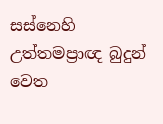සස්නෙහි උත්තමප්‍රාඥ බුදුන් වෙත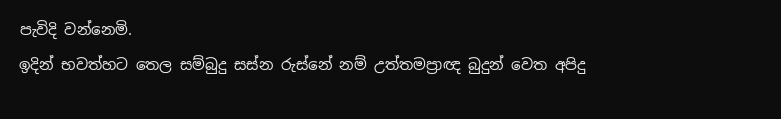පැවිදි වන්නෙමි.
ඉදින් භවත්හට තෙල සම්බුදු සස්න රුස්නේ නම් උත්තමප්‍රාඥ බුදුන් වෙත අපිදු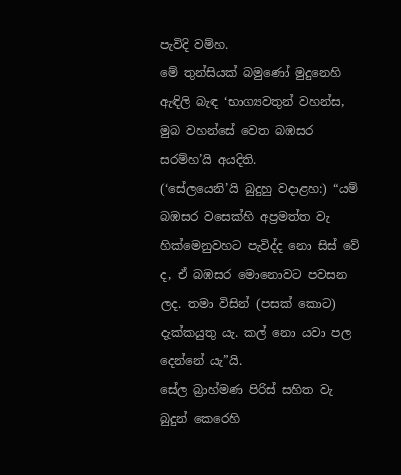පැවිදි වම්හ.
මේ තුන්සියක් බමුණෝ මුදුනෙහි ඇඳිලි බැඳ ‘භාග්‍යවතුන් වහන්ස, මුබ වහන්සේ වෙත බඹසර සරම්හ’යි අයදිති.
(‘සේලයෙනි’යි බුදුහු වදාළහ:) “යම් බඹසර වසෙක්හි අප්‍රමත්ත වැ හික්මෙනුවහට පැවිද්ද නො සිස් වේ ද, ඒ බඹසර මොනොවට පවසන ලද. තමා විසින් (පසක් කොට) දැක්කයුතු යැ. කල් නො යවා පල දෙන්නේ යැ”යි.
සේල බ්‍රාහ්මණ පිරිස් සහිත වැ බුදුන් කෙරෙහි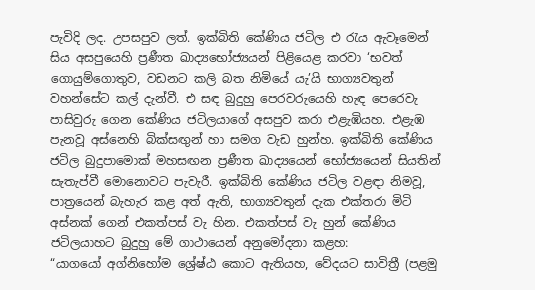පැවිදි ලද. උපසපුව ලත්. ඉක්බිති කේණිය ජටිල එ රැය ඇවෑමෙන් සිය අසපුයෙහි ප්‍රණීත ඛාද්‍යභෝජ්‍යයන් පිළියෙළ කරවා ‘භවත් ගොයුම්ගොතුව, වඩනට කලි බත නිමියේ යැ’යි භාග්‍යවතුන් වහන්සේට කල් දැන්වී. එ සඳ බුදුහු පෙරවරුයෙහි හැඳ පෙරෙවැ පාසිවුරු ගෙන කේණිය ජටිලයාගේ අසපුව කරා එළැඹියහ. එළැඹ පැනවූ අස්නෙහි බික්සඟුන් හා සමග වැඩ හුන්හ. ඉක්බිති කේණිය ජටිල බුදුපාමොක් මහසඟන ප්‍රණීත ඛාද්‍යයෙන් භෝජ්‍යයෙන් සියතින් සැතැප්වී මොනොවට පැවැරී. ඉක්බිති කේණිය ජටිල වළඳා නිමවූ, පාත්‍රයෙන් බැහැර කළ අත් ඇති, භාග්‍යවතුන් දැක එක්තරා මිටි අස්නක් ගෙන් එකත්පස් වැ හින. එකත්පස් වැ හුන් කේණිය ජටිලයාහට බුදුහු මේ ගාථායෙන් අනුමෝදනා කළහ:
“යාගයෝ අග්නිහෝම ශ්‍රේෂ්ඨ කොට ඇතියහ, වේදයට සාවිත්‍රී (පළමු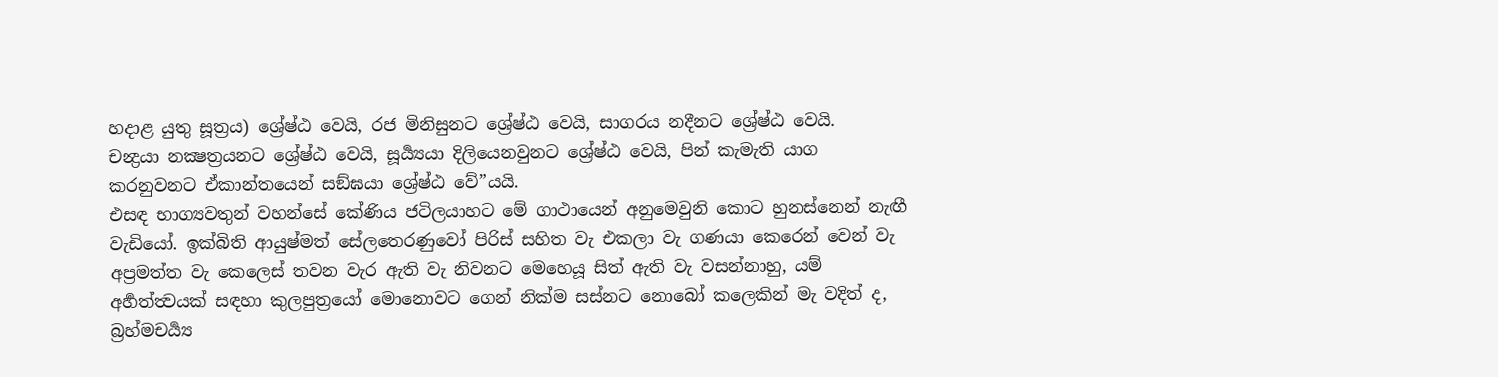හදාළ යුතු සූත්‍රය) ශ්‍රේෂ්ඨ වෙයි, රජ මිනිසුනට ශ්‍රේෂ්ඨ වෙයි, සාගරය නදීනට ශ්‍රේෂ්ඨ වෙයි.
චන්‍ද්‍රයා නක්‍ෂත්‍රයනට ශ්‍රේෂ්ඨ වෙයි, සූර්‍ය්‍යයා දිලියෙනවුනට ශ්‍රේෂ්ඨ වෙයි, පින් කැමැති යාග කරනුවනට ඒකාන්තයෙන් සඞ්ඝයා ශ්‍රේෂ්ඨ වේ”යයි.
එසඳ භාග්‍යවතුන් වහන්සේ කේණිය ජටිලයාහට මේ ගාථායෙන් අනුමෙවුනි කොට හුනස්නෙන් නැඟී වැඩියෝ. ඉක්බිති ආයුෂ්මත් සේලතෙරණුවෝ පිරිස් සහිත වැ එකලා වැ ගණයා කෙරෙන් වෙන් වැ අප්‍රමත්ත වැ කෙලෙස් තවන වැර ඇති වැ නිවනට මෙහෙයූ සිත් ඇති වැ වසන්නාහු, යම් අර්‍හත්ත්‍වයක් සඳහා කුලපුත්‍රයෝ මොනොවට ගෙන් නික්ම සස්නට නොබෝ කලෙකින් මැ වදිත් ද, බ්‍රහ්මචර්‍ය්‍ය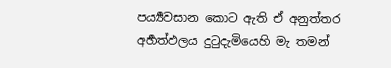පර්‍ය්‍යවසාන කොට ඇති ඒ අනුත්තර අර්‍හත්ඵලය දුටුදැමියෙහි මැ තමන්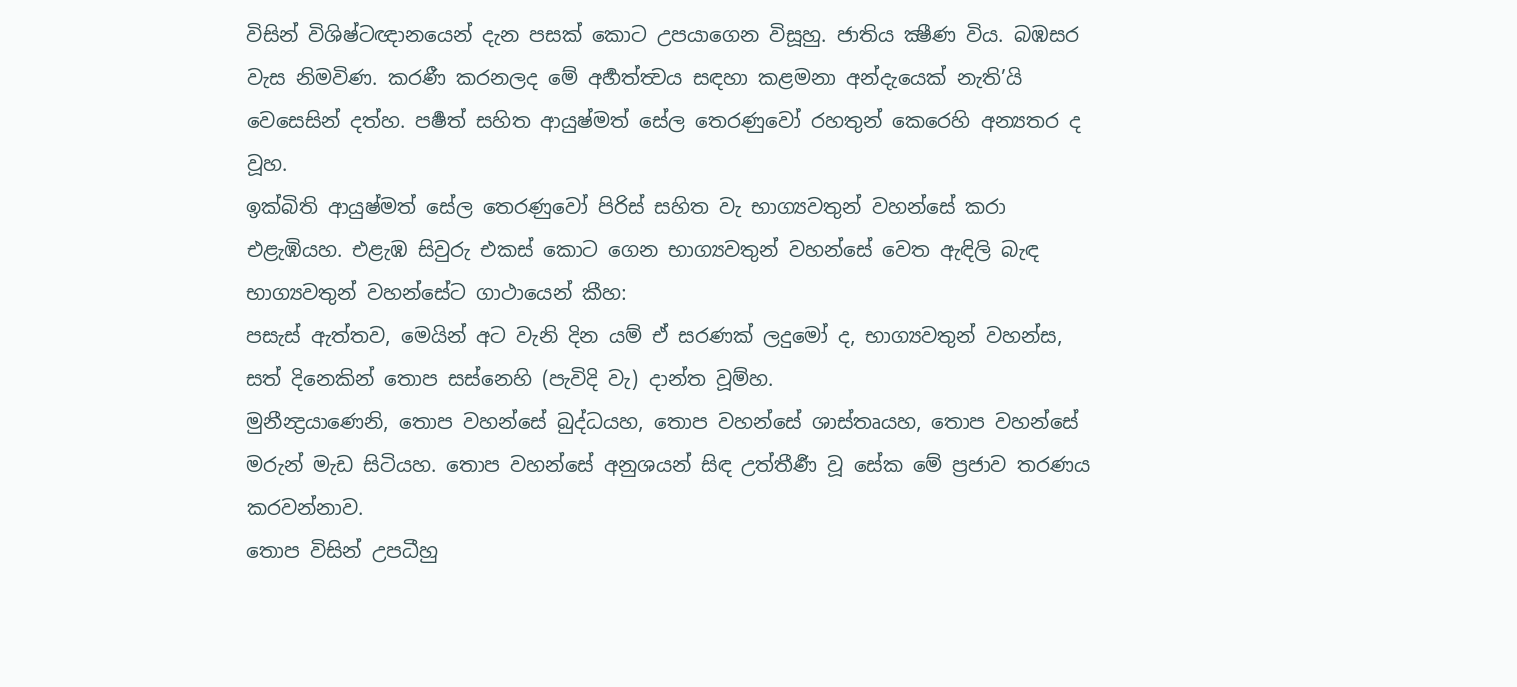විසින් විශිෂ්ටඥානයෙන් දැන පසක් කොට උපයාගෙන විසූහු. ජාතිය ක්‍ෂීණ විය. බඹසර වැස නිමවිණ. කරණී කරනලද මේ අර්‍හත්ත්‍වය සඳහා කළමනා අන්දැයෙක් නැති’යි වෙසෙසින් දත්හ. පර්‍ෂත් සහිත ආයුෂ්මත් සේල තෙරණුවෝ රහතුන් කෙරෙහි අන්‍යතර ද වූහ.
ඉක්බිති ආයුෂ්මත් සේල තෙරණුවෝ පිරිස් සහිත වැ භාග්‍යවතුන් වහන්සේ කරා එළැඹියහ. එළැඹ සිවුරු එකස් කොට ගෙන භාග්‍යවතුන් වහන්සේ වෙත ඇඳිලි බැඳ භාග්‍යවතුන් වහන්සේට ගාථායෙන් කීහ:
පසැස් ඇත්තව, මෙයින් අට වැනි දින යම් ඒ සරණක් ලදුමෝ ද, භාග්‍යවතුන් වහන්ස, සත් දිනෙකින් තොප සස්නෙහි (පැවිදි වැ) දාන්ත වූම්හ.
මුනීන්‍ද්‍රයාණෙනි, තොප වහන්සේ බුද්ධයහ, තොප වහන්සේ ශාස්තෘයහ, තොප වහන්සේ මරුන් මැඩ සිටියහ. තොප වහන්සේ අනුශයන් සිඳ උත්තීර්‍ණ වූ සේක මේ ප්‍රජාව තරණය කරවන්නාව.
තොප විසින් උපධීහු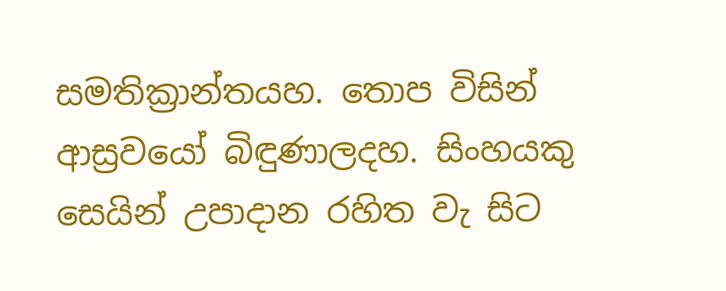සමතික්‍රාන්තයහ. තොප විසින් ආස්‍රවයෝ බිඳුණාලදහ. සිංහයකු සෙයින් උපාදාන රහිත වැ සිට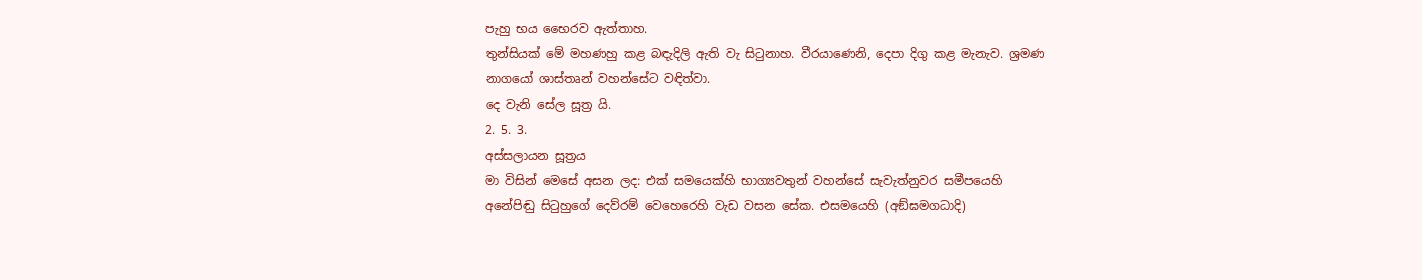පැහු භය භෛරව ඇත්තාහ.
තුන්සියක් මේ මහණහු කළ බඳැදිලි ඇති වැ සිටුනාහ. වීරයාණෙනි, දෙපා දිගු කළ මැනැව. ශ්‍රමණ නාගයෝ ශාස්තෘන් වහන්සේට වඳිත්වා.
දෙ වැනි සේල සූත්‍ර යි.
2. 5. 3.
අස්සලායන සූත්‍රය
මා විසින් මෙසේ අසන ලද: එක් සමයෙක්හි භාග්‍යවතුන් වහන්සේ සැවැත්නුවර සමීපයෙහි අනේපිඬු සිටුහුගේ දෙව්රම් වෙහෙරෙහි වැඩ වසන සේක. එසමයෙහි (අඞ්‍ඝමගධාදි)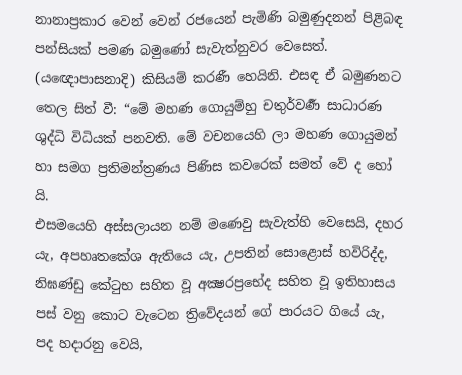නානාප්‍රකාර වෙන් වෙන් රජයෙන් පැමිණි බමුණුදනන් පිළිබඳ පන්සියක් පමණ බමුණෝ සැවැත්නුවර වෙසෙත්. (යඥොපාසනාදි) කිසියම් කරණී හෙයිනි. එසඳ ඒ බමුණනට තෙල සිත් වී: “මේ මහණ ගොයුම්හු චතුර්වර්‍ණ සාධාරණ ශුද්ධි විධියක් පනවති. මේ වචනයෙහි ලා මහණ ගොයුමන් හා සමග ප්‍රතිමන්ත්‍රණය පිණිස කවරෙක් සමත් වේ ද හෝ යි.
එසමයෙහි අස්සලායන නම් මණෙවු සැවැත්හි වෙසෙයි, දහර යැ, අපහෘතකේශ ඇතියෙ යැ, උපතින් සොළොස් හවිරිද්ද, නිඝණ්ඩු කේටුභ සහිත වූ අක්‍ෂරප්‍රභේද සහිත වූ ඉතිහාසය පස් වනු කොට වැටෙන ත්‍රිවේදයන් ගේ පාරයට ගියේ යැ, පද හදාරනු වෙයි,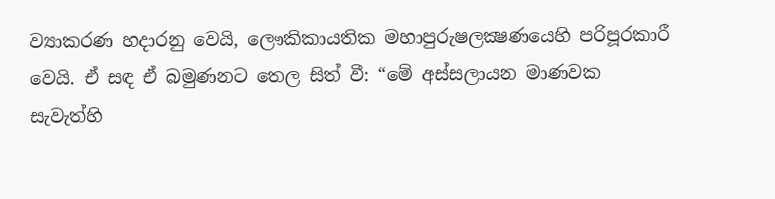ව්‍යාකරණ හදාරනු වෙයි, ලෞකිකායතික මහාපුරුෂලක්‍ෂණයෙහි පරිපූරකාරී වෙයි. ඒ සඳ ඒ බමුණනට තෙල සිත් වී: “මේ අස්සලායන මාණවක සැවැත්හි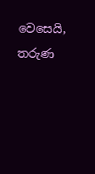වෙසෙයි, තරුණ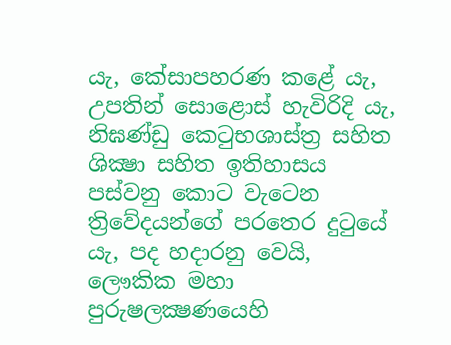යැ, කේසාපහරණ කළේ යැ, උපතින් සොළොස් හැවිරිදි යැ, නිඝණ්ඩු කෙටුභශාස්ත්‍ර සහිත ශික්‍ෂා සහිත ඉතිහාසය පස්වනු කොට වැටෙන ත්‍රිවේදයන්ගේ පරතෙර දුටුයේ යැ, පද හදාරනු වෙයි, ලෞකික මහා පුරුෂලක්‍ෂණයෙහි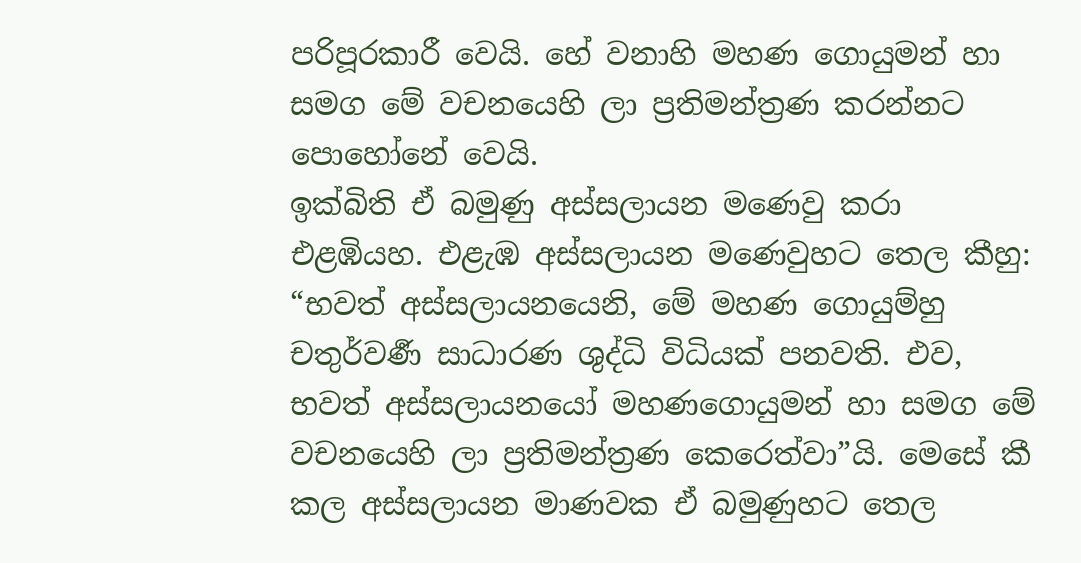පරිපූරකාරී වෙයි. හේ වනාහි මහණ ගොයුමන් හා සමග මේ වචනයෙහි ලා ප්‍රතිමන්ත්‍රණ කරන්නට පොහෝනේ වෙයි.
ඉක්බිති ඒ බමුණු අස්සලායන මණෙවු කරා එළඹියහ. එළැඹ අස්සලායන මණෙවුහට තෙල කීහු: “භවත් අස්සලායනයෙනි, මේ මහණ ගොයුම්හු චතුර්වර්‍ණ සාධාරණ ශුද්ධි විධියක් පනවති. එව, භවත් අස්සලායනයෝ මහණගොයුමන් හා සමග මේ වචනයෙහි ලා ප්‍රතිමන්ත්‍රණ කෙරෙත්වා”යි. මෙසේ කී කල අස්සලායන මාණවක ඒ බමුණුහට තෙල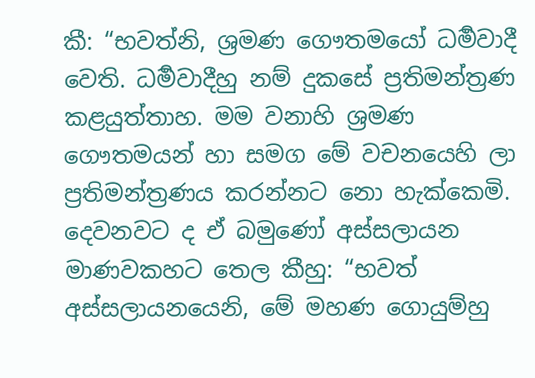කී: “භවත්නි, ශ්‍රමණ ගෞතමයෝ ධර්‍මවාදී වෙති. ධර්‍මවාදීහු නම් දුකසේ ප්‍රතිමන්ත්‍රණ කළයුත්තාහ. මම වනාහි ශ්‍රමණ ගෞතමයන් හා සමග මේ වචනයෙහි ලා ප්‍රතිමන්ත්‍රණය කරන්නට නො හැක්කෙමි. දෙවනවට ද ඒ බමුණෝ අස්සලායන මාණවකහට තෙල කීහු: “භවත් අස්සලායනයෙනි, මේ මහණ ගොයුම්හු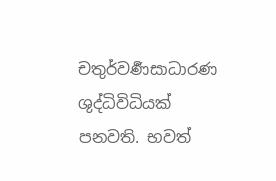චතුර්වර්‍ණසාධාරණ ශුද්ධිවිධියක් පනවති. භවත්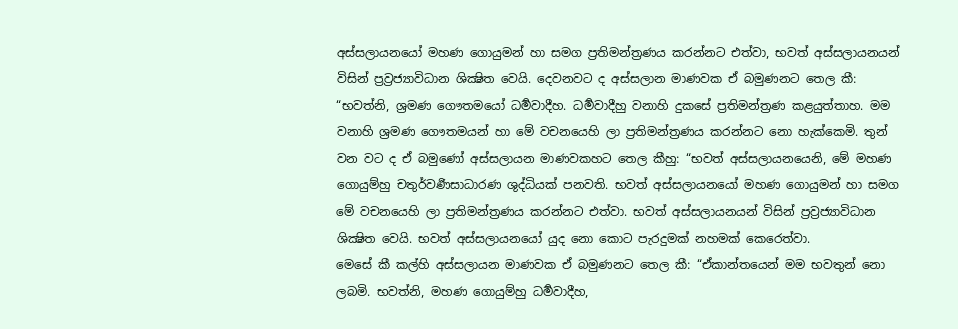අස්සලායනයෝ මහණ ගොයුමන් හා සමග ප්‍රතිමන්ත්‍රණය කරන්නට එත්වා, භවත් අස්සලායනයන් විසින් ප්‍රව්‍රජ්‍යාවිධාන ශික්‍ෂිත වෙයි. දෙවනවට ද අස්සලාන මාණවක ඒ බමුණනට තෙල කී: “භවත්නි, ශ්‍රමණ ගෞතමයෝ ධර්‍මවාදීහ. ධර්‍මවාදීහු වනාහි දුකසේ ප්‍රතිමන්ත්‍රණ කළයුත්තාහ. මම වනාහි ශ්‍රමණ ගෞතමයන් හා මේ වචනයෙහි ලා ප්‍රතිමන්ත්‍රණය කරන්නට නො හැක්කෙමි. තුන් වන වට ද ඒ බමුණෝ අස්සලායන මාණවකහට තෙල කීහු: “භවත් අස්සලායනයෙනි, මේ මහණ ගොයුම්හු චතුර්වර්‍ණසාධාරණ ශුද්ධියක් පනවති. භවත් අස්සලායනයෝ මහණ ගොයුමන් හා සමග මේ වචනයෙහි ලා ප්‍රතිමන්ත්‍රණය කරන්නට එත්වා. භවත් අස්සලායනයන් විසින් ප්‍රව්‍රජ්‍යාවිධාන ශික්‍ෂිත වෙයි. භවත් අස්සලායනයෝ යුද නො කොට පැරදුමක් නහමක් කෙරෙත්වා.
මෙසේ කී කල්හි අස්සලායන මාණවක ඒ බමුණනට තෙල කී: “ඒකාන්තයෙන් මම භවතුන් නො ලබමි. භවත්නි, මහණ ගොයුම්හු ධර්‍මවාදීහ,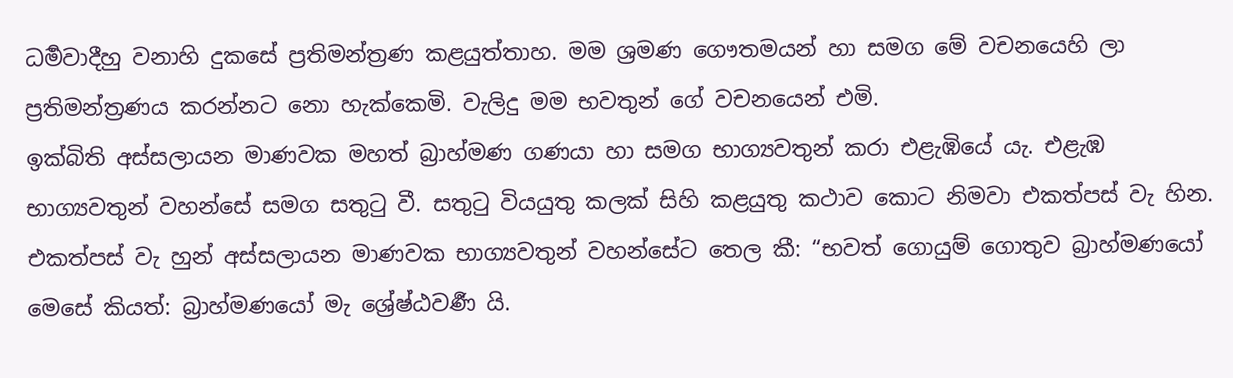ධර්‍මවාදීහු වනාහි දුකසේ ප්‍රතිමන්ත්‍රණ කළයුත්තාහ. මම ශ්‍රමණ ගෞතමයන් හා සමග මේ වචනයෙහි ලා ප්‍රතිමන්ත්‍රණය කරන්නට නො හැක්කෙමි. වැලිදු මම භවතුන් ගේ වචනයෙන් එමි.
ඉක්බිති අස්සලායන මාණවක මහත් බ්‍රාහ්මණ ගණයා හා සමග භාග්‍යවතුන් කරා එළැඹියේ යැ. එළැඹ භාග්‍යවතුන් වහන්සේ සමග සතුටු වී. සතුටු වියයුතු කලක් සිහි කළයුතු කථාව කොට නිමවා එකත්පස් වැ හින. එකත්පස් වැ හුන් අස්සලායන මාණවක භාග්‍යවතුන් වහන්සේට තෙල කී: “භවත් ගොයුම් ගොතුව බ්‍රාහ්මණයෝ මෙසේ කියත්: බ්‍රාහ්මණයෝ මැ ශ්‍රේෂ්ඨවර්‍ණ යි.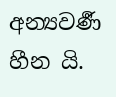අන්‍යවර්‍ණ හීන යි.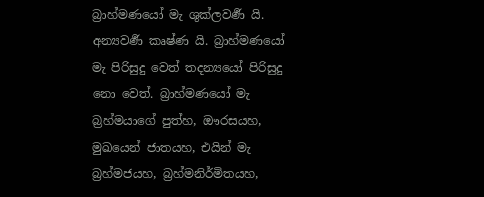බ්‍රාහ්මණයෝ මැ ශුක්ලවර්‍ණ යි. අන්‍යවර්‍ණ කෘෂ්ණ යි. බ්‍රාහ්මණයෝ මැ පිරිසුදු වෙත් තදන්‍යයෝ පිරිසුදු නො වෙත්. බ්‍රාහ්මණයෝ මැ බ්‍රහ්මයාගේ පුත්හ, ඖරසයහ, මුඛයෙන් ජාතයහ, එයින් මැ බ්‍රහ්මජයහ, බ්‍රහ්මනිර්මිතයහ,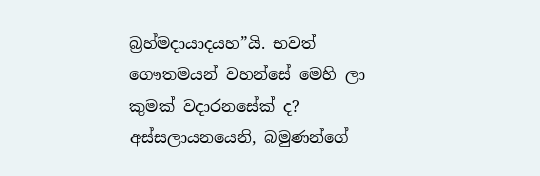බ්‍රහ්මදායාදයහ”යි. භවත් ගෞතමයන් වහන්සේ මෙහි ලා කුමක් වදාරනසේක් ද?
අස්සලායනයෙනි, බමුණන්ගේ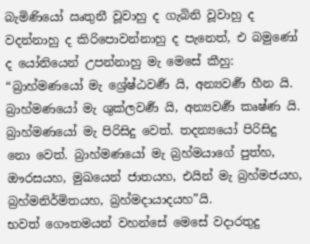බැමිණියෝ ඍතුනී වූවාහු ද ගැබිනි වූවාහු ද වදන්නාහු ද කිරිපොවන්නාහු ද පැනෙත්, එ බමුණෝ ද යෝනියෙන් උපන්නාහු මැ මෙසේ කීහු: “බ්‍රාහ්මණයෝ මැ ශ්‍රේෂ්ඨවර්‍ණ යි, අන්‍යවර්‍ණ හීන යි. බ්‍රාහ්මණයෝ මැ ශුක්ලවර්‍ණ යි, අන්‍යවර්‍ණ කෘෂ්ණ යි. බ්‍රාහ්මණයෝ මැ පිරිසිදු වෙත්. තදන්‍යයෝ පිරිසිදු නො වෙත්. බ්‍රාහ්මණයෝ මැ බ්‍රහ්මයාගේ පුත්හ, ඖරසයහ, මුඛයෙන් ජාතයහ, එයින් මැ බ්‍රහ්මජයහ, බ්‍රහ්මනිර්මිතයහ, බ්‍රහ්මදායාදයහ”යි.
භවත් ගෞතමයන් වහන්සේ මෙසේ වදාරතුදු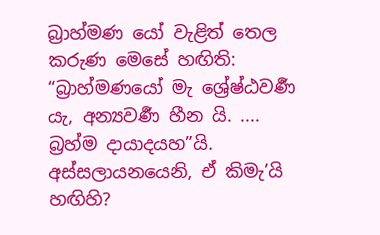බ්‍රාහ්මණ යෝ වැළිත් තෙල කරුණ මෙසේ හඟිති: “බ්‍රාහ්මණයෝ මැ ශ්‍රේෂ්ඨවර්‍ණ යැ, අන්‍යවර්‍ණ හීන යි. .... බ්‍රහ්ම දායාදයහ”යි.
අස්සලායනයෙනි, ඒ කිමැ’යි හඟිහි?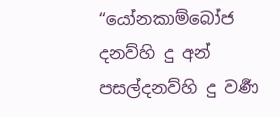“යෝනකාම්බෝජ දනව්හි දු අන් පසල්දනව්හි දු වර්‍ණ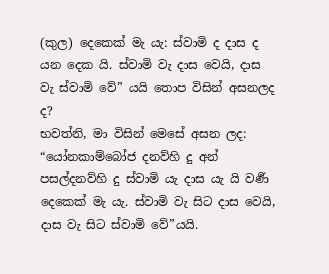(කුල) දෙකෙක් මැ යැ: ස්වාමි ද දාස ද යන දෙක යි. ස්වාමි වැ දාස වෙයි, දාස වැ ස්වාමි වේ” යයි තොප විසින් අසනලද ද?
භවත්නි, මා විසින් මෙසේ අසන ලද: “යෝනකාම්බෝජ දනව්හි දු අන් පසල්දනව්හි දු ස්වාමි යැ දාස යැ යි වර්‍ණ දෙකෙක් මැ යැ. ස්වාමි වැ සිට දාස වෙයි, දාස වැ සිට ස්වාමි වේ”යයි.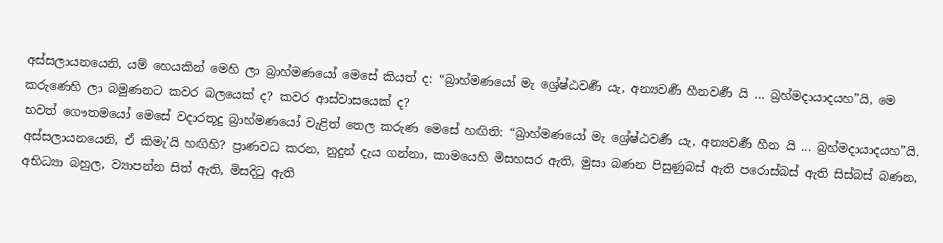අස්සලායනයෙනි, යම් හෙයකින් මෙහි ලා බ්‍රාහ්මණයෝ මෙසේ කියත් ද: “බ්‍රාහ්මණයෝ මැ ශ්‍රේෂ්ඨවර්‍ණ යැ, අන්‍යවර්‍ණ හීනවර්‍ණ යි … බ්‍රහ්මදායාදයහ”යි, මෙ කරුණෙහි ලා බමුණනට කවර බලයෙක් ද? කවර ආස්වාසයෙක් ද?
භවත් ගෞතමයෝ මෙසේ වදාරතූදු බ්‍රාහ්මණයෝ වැළිත් තෙල කරුණ මෙසේ හඟිති: “බ්‍රාහ්මණයෝ මැ ශ්‍රේෂ්ඨවර්‍ණ යැ, අන්‍යවර්‍ණ හීන යි ... බ්‍රහ්මදායාදයහ”යි.
අස්සලායනයෙනි, ඒ කිමැ’යි හඟිහි? ප්‍රාණවධ කරන, නුදුන් දැය ගන්නා, කාමයෙහි මිසහසර ඇති, මුසා බණන පිසුණුබස් ඇති පරොස්බස් ඇති සිස්බස් බණන, අභිධ්‍යා බහුල, ව්‍යාපන්න සිත් ඇති, මිසදිටු ඇති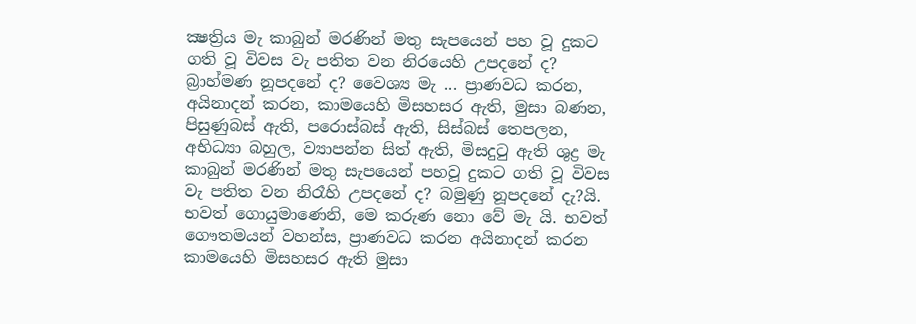ක්‍ෂත්‍රිය මැ කාබුන් මරණින් මතු සැපයෙන් පහ වූ දුකට ගති වූ විවස වැ පතිත වන නිරයෙහි උපදනේ ද? බ්‍රාහ්මණ නූපදනේ ද? වෛශ්‍ය මැ ... ප්‍රාණවධ කරන, අයිනාදන් කරන, කාමයෙහි මිසහසර ඇති, මුසා බණන, පිසුණුබස් ඇති, පරොස්බස් ඇති, සිස්බස් තෙපලන, අභිධ්‍යා බහුල, ව්‍යාපන්න සිත් ඇති, මිසදුටු ඇති ශුද්‍ර මැ කාබුන් මරණින් මතු සැපයෙන් පහවූ දුකට ගති වූ විවස වැ පතිත වන නිරෑහි උපදනේ ද? බමුණු නූපදනේ දැ?යි.
භවත් ගොයුමාණෙනි, මෙ කරුණ නො වේ මැ යි. භවත් ගෞතමයන් වහන්ස, ප්‍රාණවධ කරන අයිනාදන් කරන කාමයෙහි මිසහසර ඇති මුසා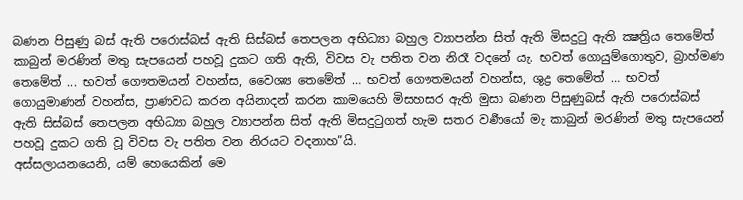බණන පිසුණු බස් ඇති පරොස්බස් ඇති සිස්බස් තෙපලන අභිධ්‍යා බහුල ව්‍යාපන්න සිත් ඇති මිසදුටු ඇති ක්‍ෂත්‍රිය තෙමේත් කාබුන් මරණින් මතු සැපයෙන් පහවූ දුකට ගති ඇති, විවස වැ පතිත වන නිරෑ වදනේ යැ. භවත් ගොයුම්ගොතුව, බ්‍රාහ්මණ තෙමේත් ... භවත් ගෞතමයන් වහන්ස, වෛශ්‍ය තෙමේත් … භවත් ගෞතමයන් වහන්ස, ශුද්‍ර තෙමේත් … භවත් ගොයුමාණන් වහන්ස, ප්‍රාණවධ කරන අයිනාදන් කරන කාමයෙහි මිසහසර ඇති මුසා බණන පිසුණුබස් ඇති පරොස්බස් ඇති සිස්බස් තෙපලන අභිධ්‍යා බහුල ව්‍යාපන්න සිත් ඇති මිසදුටුගත් හැම සතර වර්‍ණයෝ මැ කාබුන් මරණින් මතු සැපයෙන් පහවූ දුකට ගති වූ විවස වැ පතිත වන නිරයට වදනාහ”යි.
අස්සලායනයෙනි, යම් හෙයෙකින් මෙ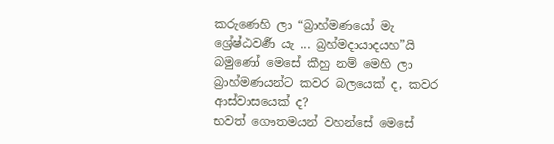කරුණෙහි ලා “බ්‍රාහ්මණයෝ මැ ශ්‍රේෂ්ඨවර්‍ණ යැ ... බ්‍රහ්මදායාදයහ”යි බමුණෝ මෙසේ කීහු නම් මෙහි ලා බ්‍රාහ්මණයන්ට කවර බලයෙක් ද, කවර ආස්වාසයෙක් ද?
භවත් ගෞතමයන් වහන්සේ මෙසේ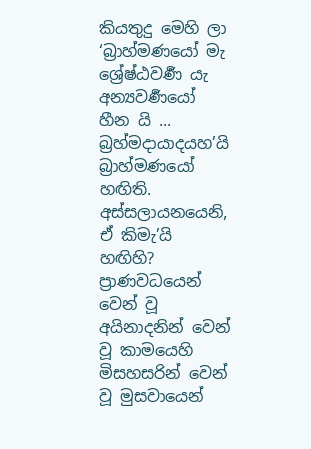කියතුදු මෙහි ලා ‘බ්‍රාහ්මණයෝ මැ ශ්‍රේෂ්ඨවර්‍ණ යැ අන්‍යවර්‍ණයෝ හීන යි ... බ්‍රහ්මදායාදයහ’යි බ්‍රාහ්මණයෝ හඟිති.
අස්සලායනයෙනි, ඒ කිමැ’යි හඟිහි? ප්‍රාණවධයෙන් වෙන් වූ අයිනාදනින් වෙන් වූ කාමයෙහි මිසහසරින් වෙන් වූ මුසවායෙන්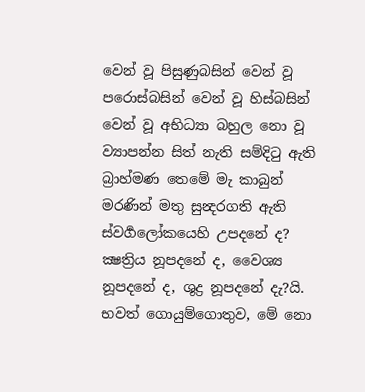වෙන් වූ පිසුණුබසින් වෙන් වූ පරොස්බසින් වෙන් වූ හිස්බසින් වෙන් වූ අභිධ්‍යා බහුල නො වූ ව්‍යාපන්න සිත් නැති සම්දිටු ඇති බ්‍රාහ්මණ තෙමේ මැ කාබුන් මරණින් මතු සුන්‍දරගති ඇති ස්වර්‍ගලෝකයෙහි උපදනේ ද? ක්‍ෂත්‍රිය නූපදනේ ද, වෛශ්‍ය නූපදනේ ද, ශුද්‍ර නූපදනේ දැ?යි.
භවත් ගොයුම්ගොතුව, මේ නො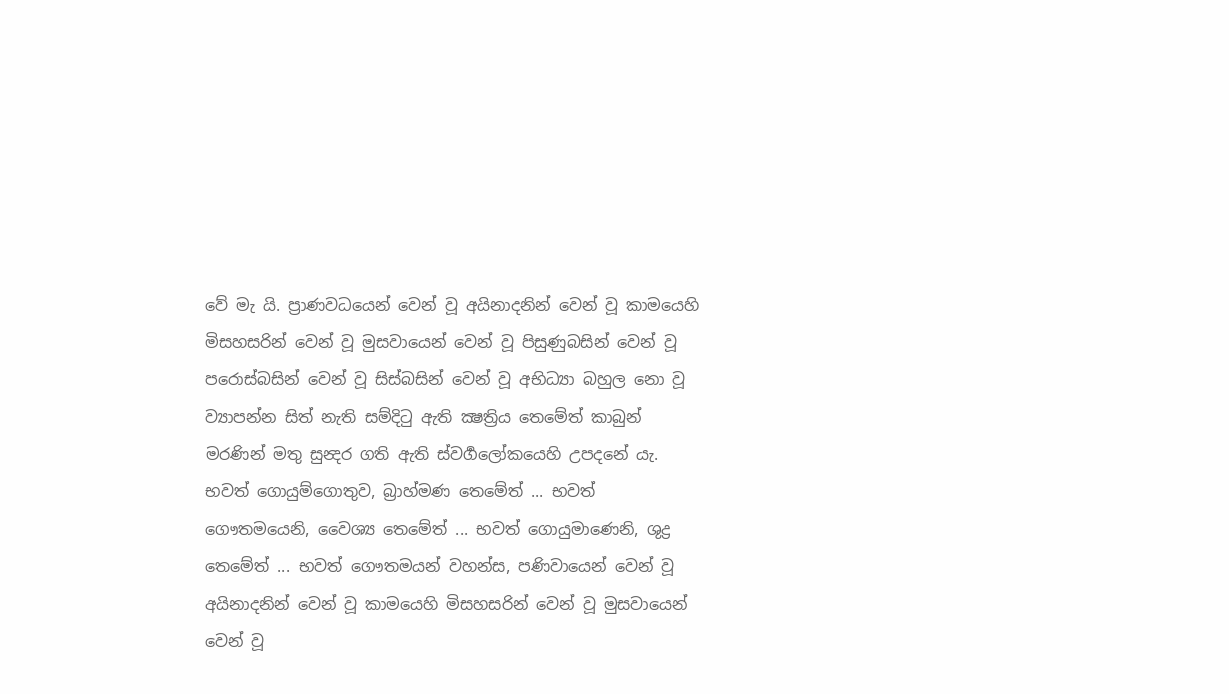වේ මැ යි. ප්‍රාණවධයෙන් වෙන් වූ අයිනාදනින් වෙන් වූ කාමයෙහි මිසහසරින් වෙන් වූ මුසවායෙන් වෙන් වූ පිසුණුබසින් වෙන් වූ පරොස්බසින් වෙන් වූ සිස්බසින් වෙන් වූ අභිධ්‍යා බහුල නො වූ ව්‍යාපන්න සිත් නැති සම්දිටු ඇති ක්‍ෂත්‍රිය තෙමේත් කාබුන් මරණින් මතු සුන්‍දර ගති ඇති ස්වර්‍ගලෝකයෙහි උපදනේ යැ. භවත් ගොයුම්ගොතුව, බ්‍රාහ්මණ තෙමේත් ... භවත් ගෞතමයෙනි, වෛශ්‍ය තෙමේත් ... භවත් ගොයුමාණෙනි, ශුද්‍ර තෙමේත් ... භවත් ගෞතමයන් වහන්ස, පණිවායෙන් වෙන් වූ අයිනාදනින් වෙන් වූ කාමයෙහි මිසහසරින් වෙන් වූ මුසවායෙන් වෙන් වූ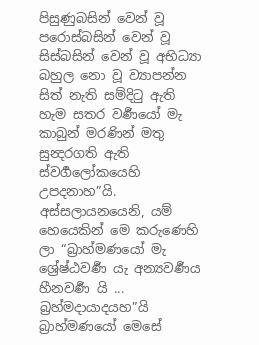පිසුණුබසින් වෙන් වූ පරොස්බසින් වෙන් වූ සිස්බසින් වෙන් වූ අභිධ්‍යා බහුල නො වූ ව්‍යාපන්න සිත් නැති සම්දිටු ඇති හැම සතර වර්‍ණයෝ මැ කාබුන් මරණින් මතු සුන්‍දරගති ඇති ස්වර්‍ගලෝකයෙහි උපදනාහ”යි.
අස්සලායනයෙනි, යම් හෙයෙකින් මෙ කරුණෙහි ලා “බ්‍රාහ්මණයෝ මැ ශ්‍රේෂ්ඨවර්‍ණ යැ අන්‍යවර්‍ණය හීනවර්‍ණ යි ... බ්‍රහ්මදායාදයහ”යි බ්‍රාහ්මණයෝ මෙසේ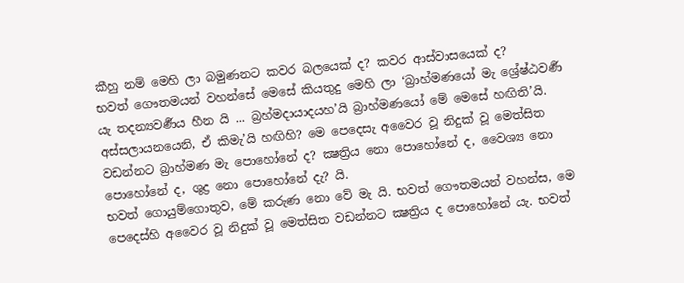කීහු නම් මෙහි ලා බමුණනට කවර බලයෙක් ද? කවර ආස්වාසයෙක් ද?
භවත් ගෞතමයන් වහන්සේ මෙසේ කියතුදු මෙහි ලා ‘බ්‍රාහ්මණයෝ මැ ශ්‍රේෂ්ඨවර්‍ණ යැ තදන්‍යවර්‍ණය හීන යි ... බ්‍රහ්මදායාදයහ’යි බ්‍රාහ්මණයෝ මේ මෙසේ හඟිති’යි.
අස්සලායනයෙනි, ඒ කිමැ’යි හඟිහි? මෙ පෙදෙසැ අවෛර වූ නිදුක් වූ මෙත්සිත වඩන්නට බ්‍රාහ්මණ මැ පොහෝනේ ද? ක්‍ෂත්‍රිය නො පොහෝනේ ද, වෛශ්‍ය නො පොහෝනේ ද, ශුද්‍ර නො පොහෝනේ දැ? යි.
භවත් ගොයුම්ගොතුව, මේ කරුණ නො වේ මැ යි. භවත් ගෞතමයන් වහන්ස, මෙ පෙදෙස්හි අවෛර වූ නිදුක් වූ මෙත්සිත වඩන්නට ක්‍ෂත්‍රිය ද පොහෝනේ යැ. භවත්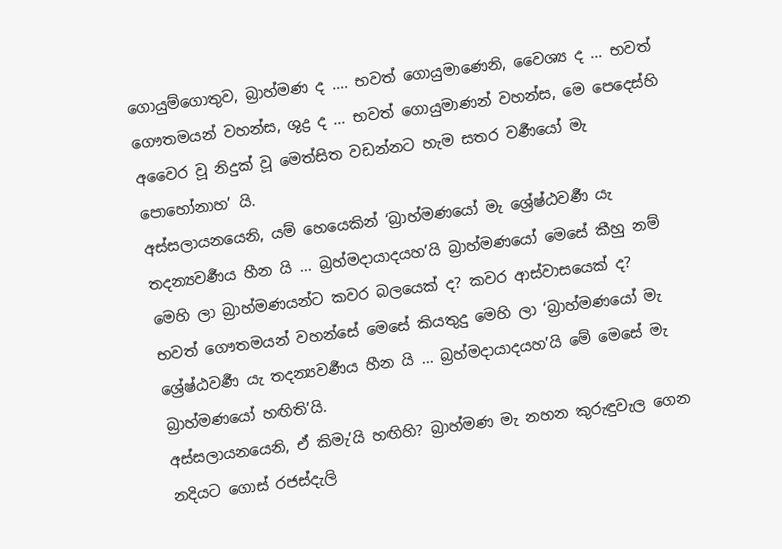ගොයුම්ගොතුව, බ්‍රාහ්මණ ද .... භවත් ගොයුමාණෙනි, වෛශ්‍ය ද ... භවත් ගෞතමයන් වහන්ස, ශුද්‍ර ද ... භවත් ගොයුමාණන් වහන්ස, මෙ පෙදෙස්හි අවෛර වූ නිදුක් වූ මෙත්සිත වඩන්නට හැම සතර වර්‍ණයෝ මැ පොහෝනාහ’ යි.
අස්සලායනයෙනි, යම් හෙයෙකින් ‘බ්‍රාහ්මණයෝ මැ ශ්‍රේෂ්ඨවර්‍ණ යැ තදන්‍යවර්‍ණය හීන යි ... බ්‍රහ්මදායාදයහ’යි බ්‍රාහ්මණයෝ මෙසේ කීහු නම් මෙහි ලා බ්‍රාහ්මණයන්ට කවර බලයෙක් ද? කවර ආස්වාසයෙක් ද?
භවත් ගෞතමයන් වහන්සේ මෙසේ කියතුදු මෙහි ලා ‘බ්‍රාහ්මණයෝ මැ ශ්‍රේෂ්ඨවර්‍ණ යැ තදන්‍යවර්‍ණය හීන යි ... බ්‍රහ්මදායාදයහ’යි මේ මෙසේ මැ බ්‍රාහ්මණයෝ හඟිති’යි.
අස්සලායනයෙනි, ඒ කිමැ’යි හඟිහි? බ්‍රාහ්මණ මැ නහන කුරුඳුවැල ගෙන නදියට ගොස් රජස්දැලි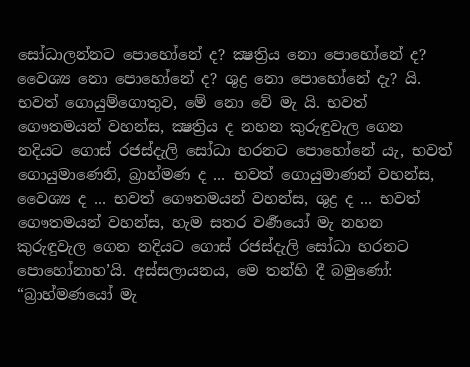සෝධාලන්නට පොහෝනේ ද? ක්‍ෂත්‍රිය නො පොහෝනේ ද? වෛශ්‍ය නො පොහෝනේ ද? ශුද්‍ර නො පොහෝනේ දැ? යි.
භවත් ගොයුම්ගොතුව, මේ නො වේ මැ යි. භවත් ගෞතමයන් වහන්ස, ක්‍ෂත්‍රිය ද නහන කුරුඳුවැල ගෙන නදියට ගොස් රජස්දැලි සෝධා හරනට පොහෝනේ යැ, භවත් ගොයුමාණෙනි, බ්‍රාහ්මණ ද ... භවත් ගොයුමාණන් වහන්ස, වෛශ්‍ය ද ... භවත් ගෞතමයන් වහන්ස, ශුද්‍ර ද ... භවත් ගෞතමයන් වහන්ස, හැම සතර වර්‍ණයෝ මැ නහන කුරුඳුවැල ගෙන නදියට ගොස් රජස්දැලි සෝධා හරනට පොහෝනාහ’යි. අස්සලායනය, මෙ තන්හි දී බමුණෝ: “බ්‍රාහ්මණයෝ මැ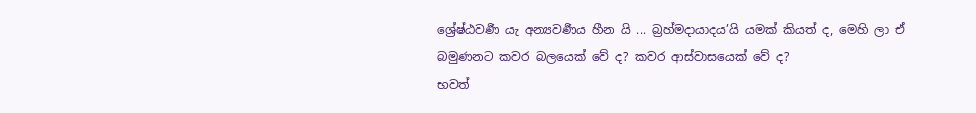ශ්‍රේෂ්ඨවර්‍ණ යැ අන්‍යවර්‍ණය හීන යි ... බ්‍රහ්මදායාදය’යි යමක් කියත් ද, මෙහි ලා ඒ බමුණනට කවර බලයෙක් වේ ද? කවර ආස්වාසයෙක් වේ ද?
භවත්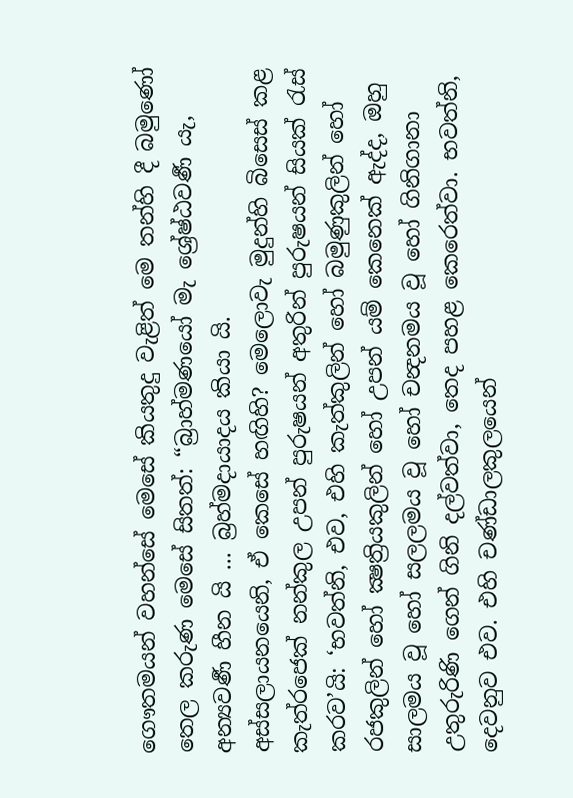ගෞතමයන් වහන්සේ මෙසේ කියතුදු වැළිත් මෙ තන්හි දී බමුණෝ තෙල කරුණ මෙසේ සිතත්: “බ්‍රාහ්මණයෝ මැ ශ්‍රේෂ්ඨවර්‍ණ යැ, අන්‍යවර්‍ණ හීන යි ... බ්‍රහ්මදායාදය කියා යි.
අස්සලායනයෙනි, ඒ කෙසේ හඟිහි? මෙලොවැ මුදුන්හි බිසෙස් කළ කැත්රජෙක් නන්කුල උපන් පුරුෂයන් අතුරින් පුරුෂයන් සියක් රැස් කරව’යි: ‘භවත්නි, එව, එහි කැත්කුලින් හෝ බමුණුකුලින් හෝ රජකුලින් හෝ ක්‍ෂත්‍රියකුලින් හෝ උපන් යම් කෙනෙක් ඇද්ද, ඔහු සාලමය වූ හෝ සලලමය වූ හෝ චන්‍දනමය වූ හෝ ගිනිගානා උතුරුරිණි ගෙන් ගිනි දල්වත්වා, තෙද පහළ කෙරෙත්වා. භවත්නි, දෙවනුව එව. එහි චණ්ඩාලකුලයෙන්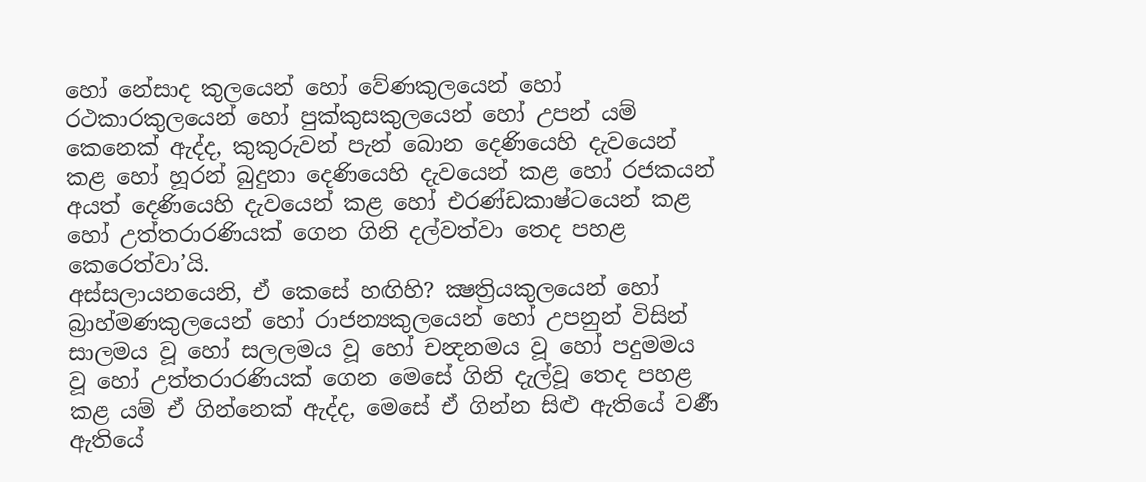හෝ නේසාද කුලයෙන් හෝ වේණකුලයෙන් හෝ රථකාරකුලයෙන් හෝ පුක්කුසකුලයෙන් හෝ උපන් යම් කෙනෙක් ඇද්ද, කුකුරුවන් පැන් බොන දෙණියෙහි දැවයෙන් කළ හෝ හූරන් බුදුනා දෙණියෙහි දැවයෙන් කළ හෝ රජකයන් අයත් දෙණියෙහි දැවයෙන් කළ හෝ එරණ්ඩකාෂ්ටයෙන් කළ හෝ උත්තරාරණියක් ගෙන ගිනි දල්වත්වා තෙද පහළ කෙරෙත්වා’යි.
අස්සලායනයෙනි, ඒ කෙසේ හඟිහි? ක්‍ෂත්‍රියකුලයෙන් හෝ බ්‍රාහ්මණකුලයෙන් හෝ රාජන්‍යකුලයෙන් හෝ උපනුන් විසින් සාලමය වූ හෝ සලලමය වූ හෝ චන්‍දනමය වූ හෝ පදුමමය වූ හෝ උත්තරාරණියක් ගෙන මෙසේ ගිනි දැල්වූ තෙද පහළ කළ යම් ඒ ගින්නෙක් ඇද්ද, මෙසේ ඒ ගින්න සිළු ඇතියේ වර්‍ණ ඇතියේ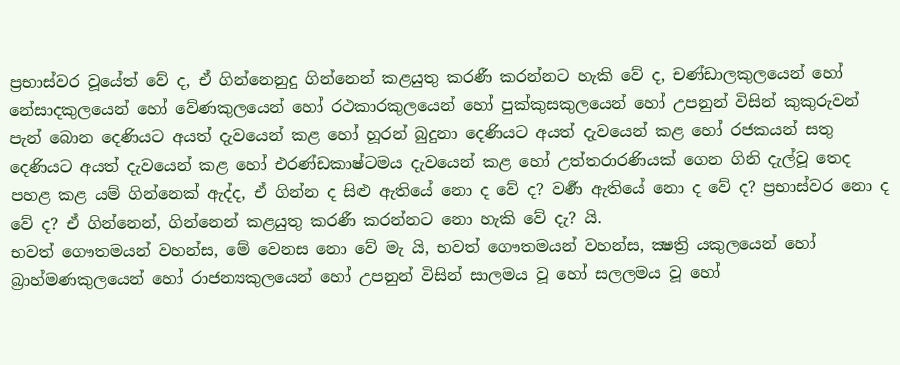ප්‍රභාස්වර වූයේත් වේ ද, ඒ ගින්නෙනුදු ගින්නෙන් කළයුතු කරණී කරන්නට හැකි වේ ද, චණ්ඩාලකුලයෙන් හෝ නේසාදකුලයෙන් හෝ වේණකුලයෙන් හෝ රථකාරකුලයෙන් හෝ පුක්කුසකුලයෙන් හෝ උපනුන් විසින් කුකුරුවන් පැන් බොන දෙණියට අයත් දැවයෙන් කළ හෝ හූරන් බුදුනා දෙණියට අයත් දැවයෙන් කළ හෝ රජකයන් සතු දෙණියට අයත් දැවයෙන් කළ හෝ එරණ්ඩකාෂ්ටමය දැවයෙන් කළ හෝ උත්තරාරණියක් ගෙන ගිනි දැල්වූ තෙද පහළ කළ යම් ගින්නෙක් ඇද්ද, ඒ ගින්න ද සිළු ඇතියේ නො ද වේ ද? වර්‍ණ ඇතියේ නො ද වේ ද? ප්‍රභාස්වර නො ද වේ ද? ඒ ගින්නෙන්, ගින්නෙන් කළයුතු කරණී කරන්නට නො හැකි වේ දැ? යි.
භවත් ගෞතමයන් වහන්ස, මේ වෙනස නො වේ මැ යි, භවත් ගෞතමයන් වහන්ස, ක්‍ෂත්‍රි යකුලයෙන් හෝ බ්‍රාහ්මණකුලයෙන් හෝ රාජන්‍යකුලයෙන් හෝ උපනුන් විසින් සාලමය වූ හෝ සලලමය වූ හෝ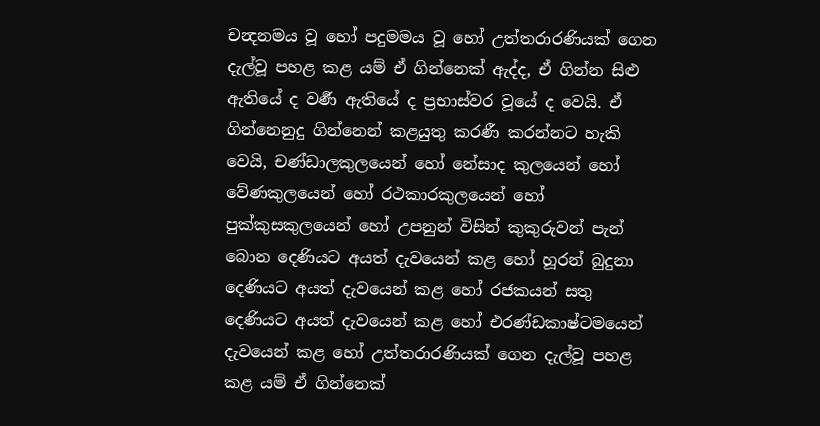චන්‍දනමය වූ හෝ පදුමමය වූ හෝ උත්තරාරණියක් ගෙන දැල්වූ පහළ කළ යම් ඒ ගින්නෙක් ඇද්ද, ඒ ගින්න සිළු ඇතියේ ද වර්‍ණ ඇතියේ ද ප්‍රභාස්වර වූයේ ද වෙයි. ඒ ගින්නෙනුදු ගින්නෙන් කළයුතු කරණී කරන්නට හැකි වෙයි, චණ්ඩාලකුලයෙන් හෝ නේසාද කුලයෙන් හෝ වේණකුලයෙන් හෝ රථකාරකුලයෙන් හෝ පුක්කුසකුලයෙන් හෝ උපනුන් විසින් කුකුරුවන් පැන් බොන දෙණියට අයත් දැවයෙන් කළ හෝ හූරන් බුදුනා දෙණියට අයත් දැවයෙන් කළ හෝ රජකයන් සතු දෙණියට අයත් දැවයෙන් කළ හෝ එරණ්ඩකාෂ්ටමයෙන් දැවයෙන් කළ හෝ උත්තරාරණියක් ගෙන දැල්වූ පහළ කළ යම් ඒ ගින්නෙක්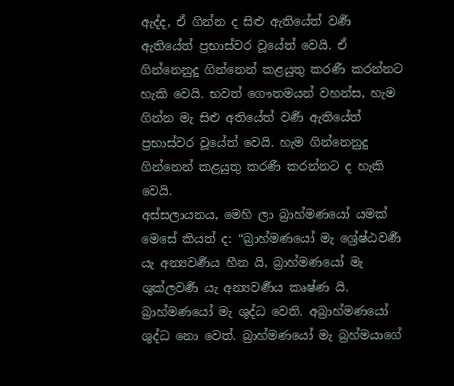ඇද්ද, ඒ ගින්න ද සිළු ඇතියේත් වර්‍ණ ඇතියේත් ප්‍රභාස්වර වූයේත් වෙයි. ඒ ගින්නෙනුදු ගින්නෙන් කළයුතු කරණී කරන්නට හැකි වෙයි. භවත් ගෞතමයන් වහන්ස, හැම ගින්න මැ සිළු අතියේත් වර්‍ණ ඇතියේත් ප්‍රභාස්වර වූයේත් වෙයි. හැම ගින්නෙනුදු ගින්නෙන් කළයුතු කරණී කරන්නට ද හැකි වෙයි.
අස්සලායනය, මෙහි ලා බ්‍රාහ්මණයෝ යමක් මෙසේ කියත් ද: “බ්‍රාහ්මණයෝ මැ ශ්‍රේෂ්ඨවර්‍ණ යැ අන්‍යවර්‍ණය හීන යි, බ්‍රාහ්මණයෝ මැ ශුක්ලවර්‍ණ යැ අන්‍යවර්‍ණය කෘෂ්ණ යි. බ්‍රාහ්මණයෝ මැ ශුද්ධ වෙති. අබ්‍රාහ්මණයෝ ශුද්ධ නො වෙත්. බ්‍රාහ්මණයෝ මැ බ්‍රහ්මයාගේ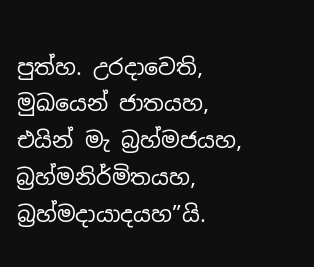පුත්හ. උරදාවෙති, මුඛයෙන් ජාතයහ, එයින් මැ බ්‍රහ්මජයහ, බ්‍රහ්මනිර්මිතයහ, බ්‍රහ්මදායාදයහ”යි.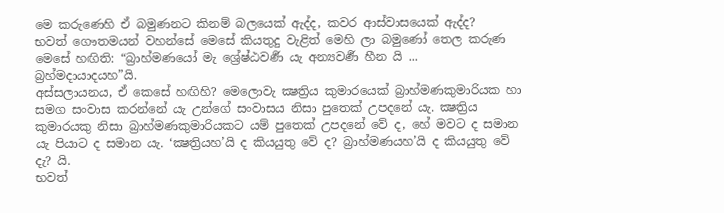මෙ කරුණෙහි ඒ බමුණනට කිනම් බලයෙක් ඇද්ද, කවර ආස්වාසයෙක් ඇද්ද?
භවත් ගෞතමයන් වහන්සේ මෙසේ කියතුදු වැළිත් මෙහි ලා බමුණෝ තෙල කරුණ මෙසේ හඟිති: “බ්‍රාහ්මණයෝ මැ ශ්‍රේෂ්ඨවර්‍ණ යැ අන්‍යවර්‍ණ හීන යි ... බ්‍රහ්මදායාදයහ”යි.
අස්සලායනය, ඒ කෙසේ හඟිහි? මෙලොවැ ක්‍ෂත්‍රිය කුමාරයෙක් බ්‍රාහ්මණකුමාරියක හා සමග සංවාස කරන්නේ යැ උන්ගේ සංවාසය නිසා පුතෙක් උපදනේ යැ. ක්‍ෂත්‍රිය කුමාරයකු නිසා බ්‍රාහ්මණකුමාරියකට යම් පුතෙක් උපදනේ වේ ද, හේ මවට ද සමාන යැ පියාට ද සමාන යැ. ‘ක්‍ෂත්‍රියහ’යි ද කියයුතු වේ ද? බ්‍රාහ්මණයහ’යි ද කියයුතු වේ දැ? යි.
භවත්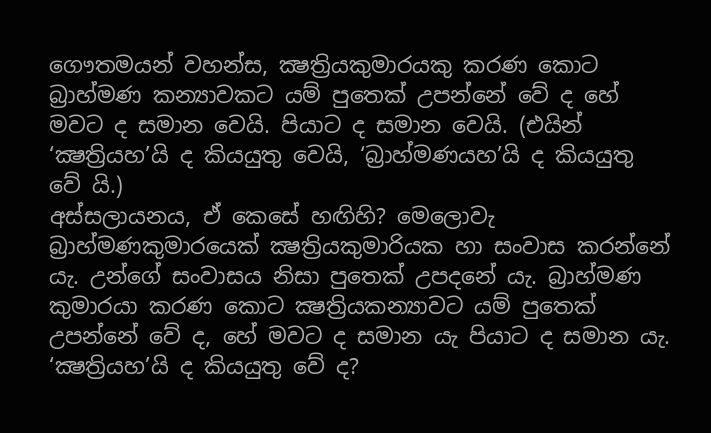ගෞතමයන් වහන්ස, ක්‍ෂත්‍රියකුමාරයකු කරණ කොට බ්‍රාහ්මණ කන්‍යාවකට යම් පුතෙක් උපන්නේ වේ ද හේ මවට ද සමාන වෙයි. පියාට ද සමාන වෙයි. (එයින් ‘ක්‍ෂත්‍රියහ’යි ද කියයුතු වෙයි, ‘බ්‍රාහ්මණයහ’යි ද කියයුතු වේ යි.)
අස්සලායනය, ඒ කෙසේ හඟිහි? මෙලොවැ බ්‍රාහ්මණකුමාරයෙක් ක්‍ෂත්‍රියකුමාරියක හා සංවාස කරන්නේ යැ. උන්ගේ සංවාසය නිසා පුතෙක් උපදනේ යැ. බ්‍රාහ්මණ කුමාරයා කරණ කොට ක්‍ෂත්‍රියකන්‍යාවට යම් පුතෙක් උපන්නේ වේ ද, හේ මවට ද සමාන යැ පියාට ද සමාන යැ. ‘ක්‍ෂත්‍රියහ’යි ද කියයුතු වේ ද?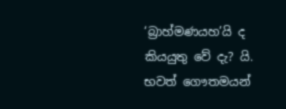‘බ්‍රාහ්මණයහ’යි ද කියයුතු වේ දැ? යි.
භවත් ගෞතමයන්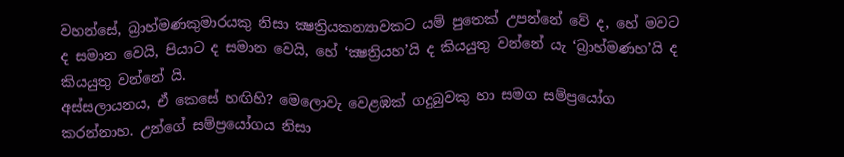වහන්සේ, බ්‍රාහ්මණකුමාරයකු නිසා ක්‍ෂත්‍රියකන්‍යාවකට යම් පුතෙක් උපන්නේ වේ ද, හේ මවට ද සමාන වෙයි, පියාට ද සමාන වෙයි, හේ ‘ක්‍ෂත්‍රියහ’යි ද කියයුතු වන්නේ යැ ‘බ්‍රාහ්මණහ’යි ද කියයුතු වන්නේ යි.
අස්සලායනය, ඒ කෙසේ හඟිහි? මෙලොවැ වෙළඹක් ගදුබුවකු හා සමග සම්ප්‍රයෝග කරන්නාහ. උන්ගේ සම්ප්‍රයෝගය නිසා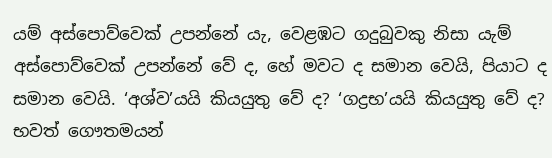යම් අස්පොව්වෙක් උපන්නේ යැ, වෙළඹට ගදුබුවකු නිසා යැම් අස්පොව්වෙක් උපන්නේ වේ ද, හේ මවට ද සමාන වෙයි, පියාට ද සමාන වෙයි. ‘අශ්ව’යයි කියයුතු වේ ද? ‘ගද්‍රභ’යයි කියයුතු වේ ද?
භවත් ගෞතමයන්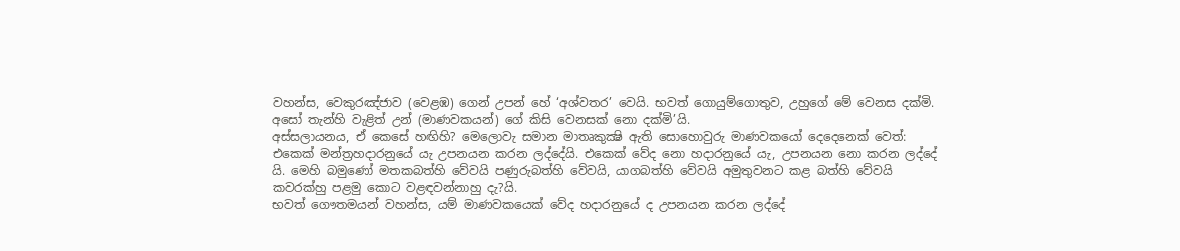වහන්ස, වෙකුරඤ්ජාව (වෙළඹ) ගෙන් උපන් හේ ‘අශ්වතර’ වෙයි. භවත් ගොයුම්ගොතුව, උහුගේ මේ වෙනස දක්මි. අසෝ තැන්හි වැළිත් උන් (මාණවකයන්) ගේ කිසි වෙනසක් නො දක්මි’යි.
අස්සලායනය, ඒ කෙසේ හඟිහි? මෙලොවැ සමාන මාතෘකුක්‍ෂි ඇති සොහොවුරු මාණවකයෝ දෙදෙනෙක් වෙත්: එකෙක් මන්ත්‍රහදාරනුයේ යැ උපනයන කරන ලද්දේයි. එකෙක් වේද නො හදාරනුයේ යැ, උපනයන නො කරන ලද්දේ යි. මෙහි බමුණෝ මතකබත්හි වේවයි පණුරුබත්හි වේවයි, යාගබත්හි වේවයි අමුතුවනට කළ බත්හි වේවයි කවරක්හු පළමු කොට වළඳවන්නාහු දැ?යි.
භවත් ගෞතමයන් වහන්ස, යම් මාණවකයෙක් වේද හදාරනුයේ ද උපනයන කරන ලද්දේ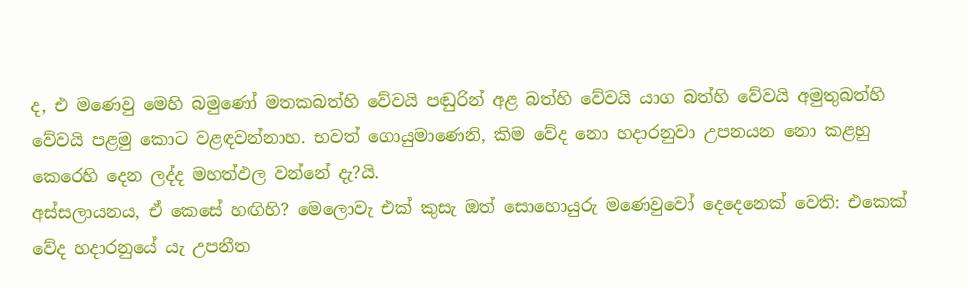ද, එ මණෙවු මෙහි බමුණෝ මතකබත්හි වේවයි පඬුරින් අළ බත්හි වේවයි යාග බත්හි වේවයි අමුතුබත්හි වේවයි පළමු කොට වළඳවන්නාහ. භවත් ගොයුමාණෙනි, කිම වේද නො හදාරනුවා උපනයන නො කළහු කෙරෙහි දෙන ලද්ද මහත්ඵල වන්නේ දැ?යි.
අස්සලායනය, ඒ කෙසේ හඟිහි? මෙලොවැ එක් කුසැ ඔත් සොහොයුරු මණෙවුවෝ දෙදෙනෙක් වෙති: එකෙක් වේද හදාරනුයේ යැ උපනීත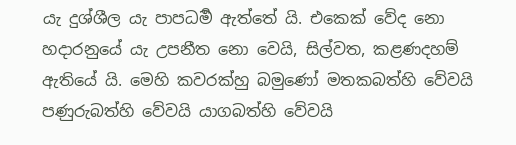යැ දුශ්ශීල යැ පාපධර්‍ම ඇත්තේ යි. එකෙක් වේද නො හදාරනුයේ යැ උපනීත නො වෙයි, සිල්වත, කළණදහම් ඇතියේ යි. මෙහි කවරක්හු බමුණෝ මතකබත්හි වේවයි පණුරුබත්හි වේවයි යාගබත්හි වේවයි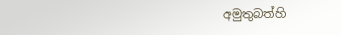අමුතුබත්හි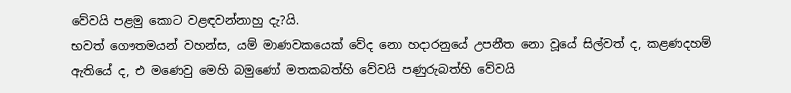වේවයි පළමු කොට වළඳවන්නාහු දැ?යි.
භවත් ගෞතමයන් වහන්ස, යම් මාණවකයෙක් වේද නො හදාරනුයේ උපනීත නො වූයේ සිල්වත් ද, කළණදහම් ඇතියේ ද, එ මණෙවු මෙහි බමුණෝ මතකබත්හි වේවයි පණුරුබත්හි වේවයි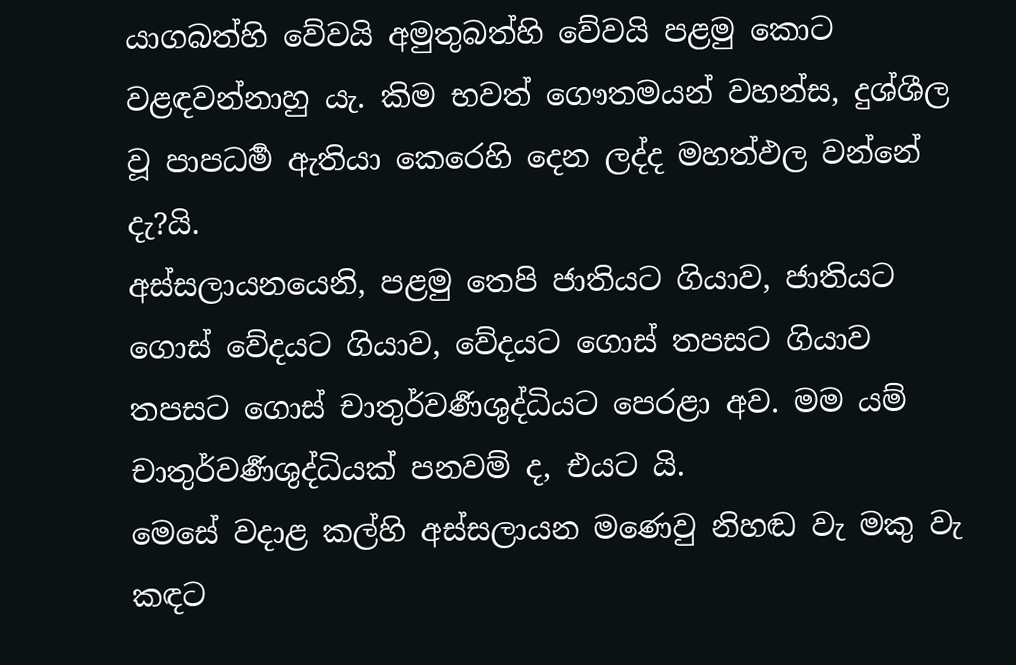යාගබත්හි වේවයි අමුතුබත්හි වේවයි පළමු කොට වළඳවන්නාහු යැ. කිම භවත් ගෞතමයන් වහන්ස, දුශ්ශීල වූ පාපධර්‍ම ඇතියා කෙරෙහි දෙන ලද්ද මහත්ඵල වන්නේ දැ?යි.
අස්සලායනයෙනි, පළමු තෙපි ජාතියට ගියාව, ජාතියට ගොස් වේදයට ගියාව, වේදයට ගොස් තපසට ගියාව තපසට ගොස් චාතුර්වර්‍ණශුද්ධියට පෙරළා අව. මම යම් චාතුර්වර්‍ණශුද්ධියක් පනවම් ද, එයට යි.
මෙසේ වදාළ කල්හි අස්සලායන මණෙවු නිහඬ වැ මකු වැ කඳට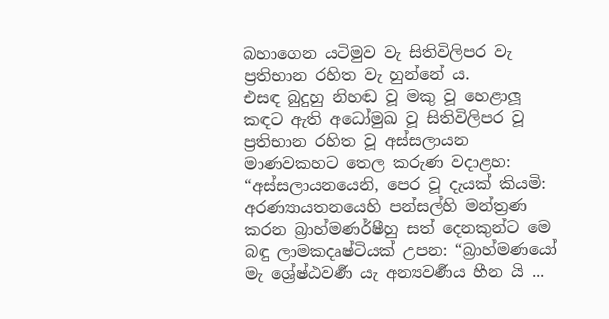බහාගෙන යටිමුව වැ සිතිවිලිපර වැ ප්‍රතිභාන රහිත වැ හුන්නේ ය.
එසඳ බුදුහු නිහඬ වූ මකු වූ හෙළාලූ කඳට ඇති අධෝමුඛ වූ සිතිවිලිපර වූ ප්‍රතිභාන රහිත වූ අස්සලායන මාණවකහට තෙල කරුණ වදාළහ:
“අස්සලායනයෙනි, පෙර වූ දැයක් කියමි: අරණ්‍යායතනයෙහි පන්සල්හි මන්ත්‍රණ කරන බ්‍රාහ්මණර්ෂීහු සත් දෙනකුන්ට මෙ බඳු ලාමකදෘෂ්ටියක් උපන: “බ්‍රාහ්මණයෝ මැ ශ්‍රේෂ්ඨවර්‍ණ යැ අන්‍යවර්‍ණය හීන යි ...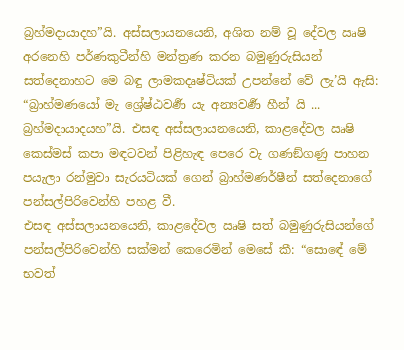බ්‍රහ්මදායාදහ”යි. අස්සලායනයෙනි, අශිත නම් වූ දේවල ඍෂි අරනෙහි පර්ණකුටීන්හි මන්ත්‍රණ කරන බමුණුරුසියන් සත්දෙනාහට මෙ බඳු ලාමකදෘෂ්ටියක් උපන්නේ වේ ලැ’යි ඇසි: “බ්‍රාහ්මණයෝ මැ ශ්‍රේෂ්ඨවර්‍ණ යැ අන්‍යවර්‍ණ හීන් යි ... බ්‍රහ්මදායාදයහ”යි. එසඳ අස්සලායනයෙනි, කාළදේවල ඍෂි කෙස්මස් කපා මඳටවන් පිළිහැඳ පෙරෙ වැ ගණඞ්ගණු පාහන පයැලා රන්මුවා සැරයටියක් ගෙන් බ්‍රාහ්මණර්ෂීන් සත්දෙනාගේ පන්සල්පිරිවෙන්හි පහළ වී.
එසඳ අස්සලායනයෙනි, කාළදේවල ඍෂි සත් බමුණුරුසියන්ගේ පන්සල්පිරිවෙන්හි සක්මන් කෙරෙමින් මෙසේ කී: “සොඳේ මේ භවත්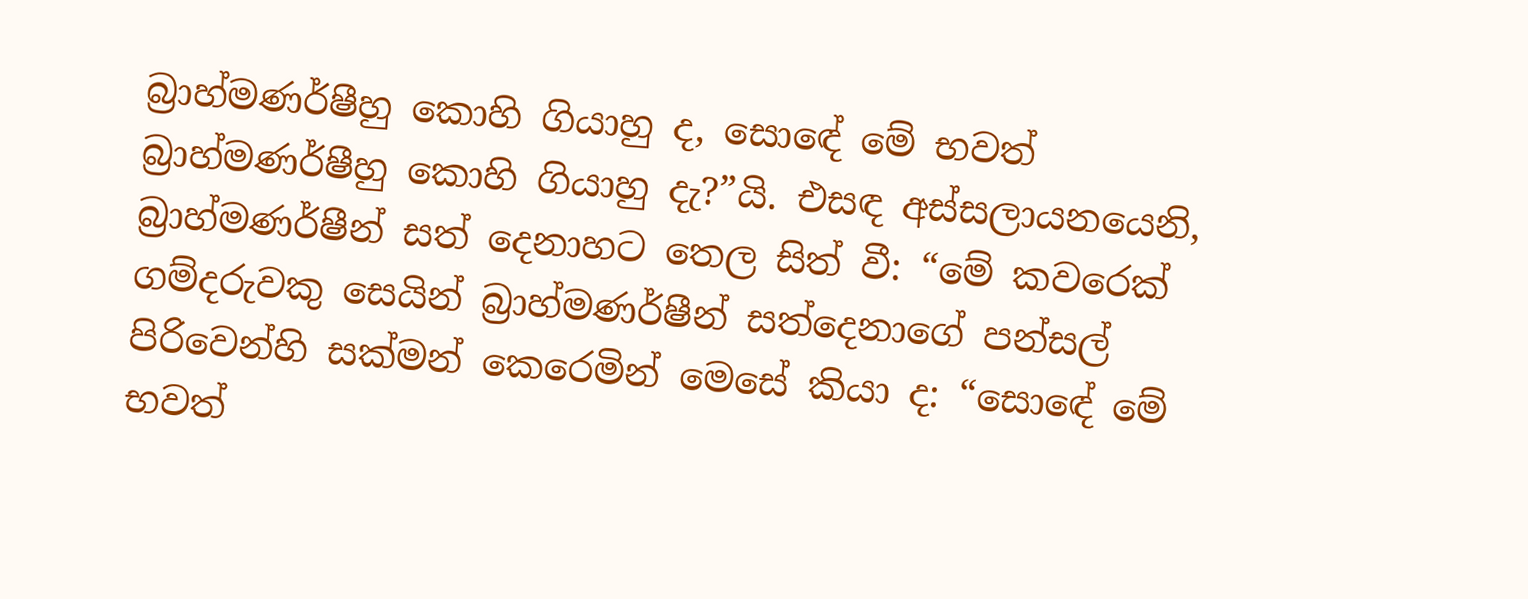බ්‍රාහ්මණර්ෂීහු කොහි ගියාහු ද, සොඳේ මේ භවත් බ්‍රාහ්මණර්ෂීහු කොහි ගියාහු දැ?”යි. එසඳ අස්සලායනයෙනි, බ්‍රාහ්මණර්ෂීන් සත් දෙනාහට තෙල සිත් වී: “මේ කවරෙක් ගම්දරුවකු සෙයින් බ්‍රාහ්මණර්ෂීන් සත්දෙනාගේ පන්සල් පිරිවෙන්හි සක්මන් කෙරෙමින් මෙසේ කියා ද: “සොඳේ මේ භවත්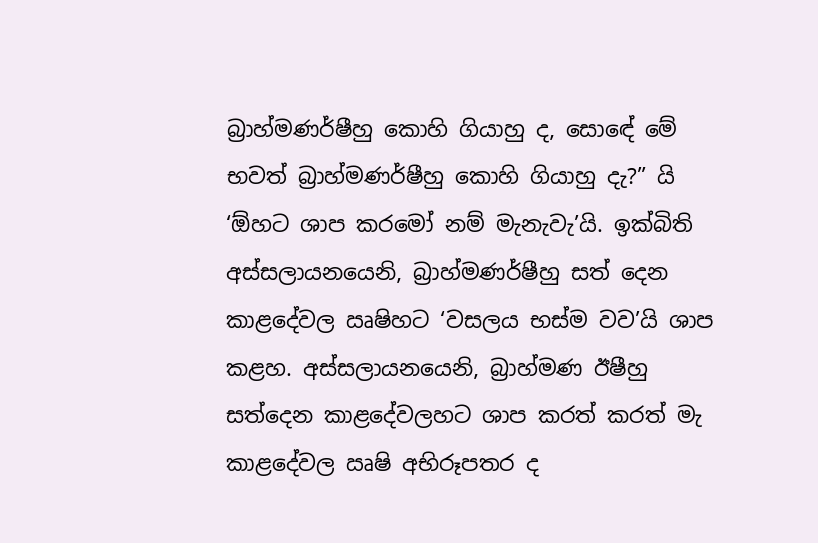බ්‍රාහ්මණර්ෂීහු කොහි ගියාහු ද, සොඳේ මේ භවත් බ්‍රාහ්මණර්ෂීහු කොහි ගියාහු දැ?” යි ‘ඕහට ශාප කරමෝ නම් මැනැවැ’යි. ඉක්බිති අස්සලායනයෙනි, බ්‍රාහ්මණර්ෂීහු සත් දෙන කාළදේවල ඍෂිහට ‘වසලය භස්ම වව’යි ශාප කළහ. අස්සලායනයෙනි, බ්‍රාහ්මණ ඊෂීහු සත්දෙන කාළදේවලහට ශාප කරත් කරත් මැ කාළදේවල ඍෂි අභිරූපතර ද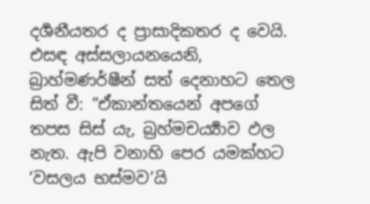දර්‍ශනීයතර ද ප්‍රාසාදිකතර ද වෙයි.
එසඳ අස්සලායනයෙනි, බ්‍රාහ්මණර්ෂීන් සත් දෙනාහට තෙල සිත් වී: “ඒකාන්තයෙන් අපගේ තපස සිස් යැ, බ්‍රහ්මචර්‍ය්‍යාව ඵල නැත. ඇපි වනාහි පෙර යමක්හට ‘වසලය භස්මව’යි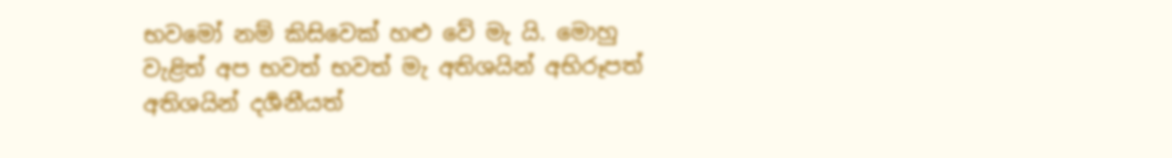භවමෝ නම් කිසිවෙක් හළු වේ මැ යි. මොහු වැළිත් අප භවත් භවත් මැ අතිශයින් අභිරූපත් අතිශයින් දර්‍ශනීයත්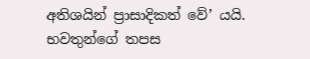අතිශයින් ප්‍රාසාදිකත් වේ’ යයි.
භවතුන්ගේ තපස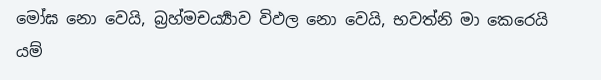මෝඝ නො වෙයි, බ්‍රහ්මචර්‍ය්‍යාව විඵල නො වෙයි, භවත්නි මා කෙරෙයි යම්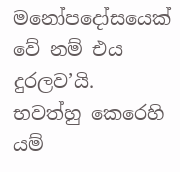මනෝපදෝසයෙක් වේ නම් එය දුරලව’යි.
භවත්හු කෙරෙහි යම්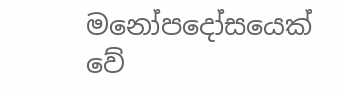මනෝපදෝසයෙක් වේ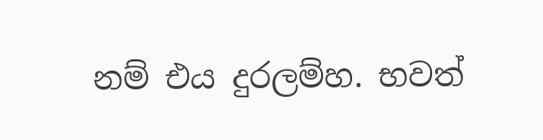නම් එය දුරලම්හ. භවත්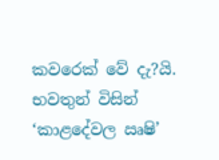කවරෙක් වේ දැ?යි.
භවතුන් විසින් ‘කාළදේවල ඍෂි’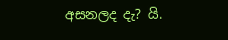අසනලද දැ? යි.